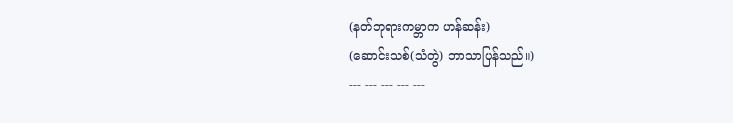(နတ်ဘုရားကမ္ဘာက ဟန်ဆန်း)
(ဆောင်းသစ်(သံတွဲ) ဘာသာပြန်သည်။)
--- --- --- --- ---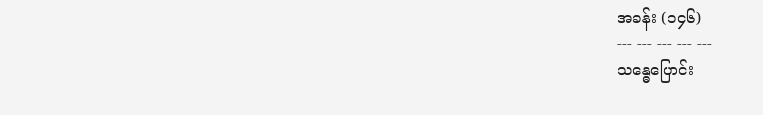အခန်း (၁၄၆)
--- --- --- --- ---
သန္ဓေပြောင်း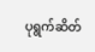ပုရွက်ဆိတ်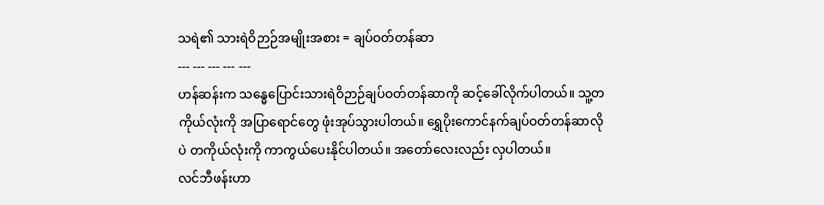သရဲ၏ သားရဲဝိဉာဉ်အမျိုးအစား = ချပ်ဝတ်တန်ဆာ
--- --- --- --- ---
ဟန်ဆန်းက သန္ဓေပြောင်းသားရဲဝိဉာဉ်ချပ်ဝတ်တန်ဆာကို ဆင့်ခေါ်လိုက်ပါတယ်။ သူ့တကိုယ်လုံးကို အပြာရောင်တွေ ဖုံးအုပ်သွားပါတယ်။ ရွှေပိုးကောင်နက်ချပ်ဝတ်တန်ဆာလိုပဲ တကိုယ်လုံးကို ကာကွယ်ပေးနိုင်ပါတယ်။ အတော်လေးလည်း လှပါတယ်။
လင်ဘီဖန်းဟာ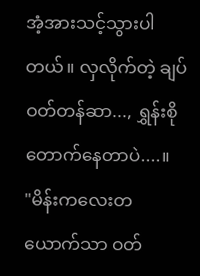အံ့အားသင့်သွားပါတယ်။ လှလိုက်တဲ့ ချပ်ဝတ်တန်ဆာ..., ရွှန်းစိုတောက်နေတာပဲ....။
"မိန်းကလေးတယောက်သာ ဝတ်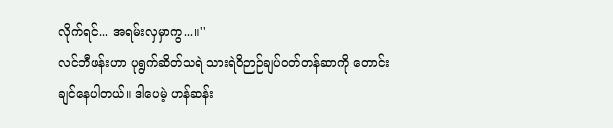လိုက်ရင်... အရမ်းလှမှာကွ...။''
လင်ဘီဖန်းဟာ ပုရွက်ဆိတ်သရဲ သားရဲဝိဉာဉ်ချပ်ဝတ်တန်ဆာကို တောင်းချင်နေပါတယ်။ ဒါပေမဲ့ ဟန်ဆန်း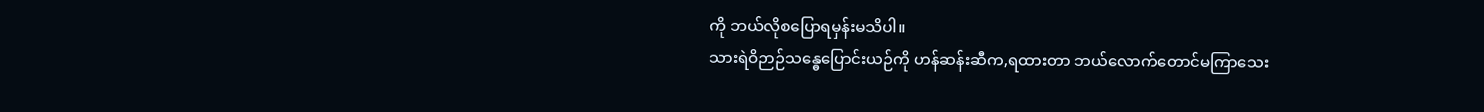ကို ဘယ်လိုစပြောရမှန်းမသိပါ။
သားရဲဝိဉာဉ်သန္ဓေပြောင်းယဉ်ကို ဟန်ဆန်းဆီက,ရထားတာ ဘယ်လောက်တောင်မကြာသေး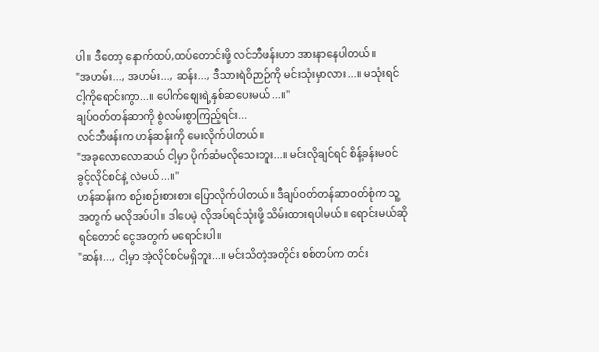ပါ။ ဒီတော့ နောက်ထပ်,ထပ်တောင်းဖို့ လင်ဘီဖန်းဟာ အားနာနေပါတယ်။
"အဟမ်း..., အဟမ်း..., ဆန်း..., ဒီသားရဲဝိဉာဉ်ကို မင်းသုံးမှာလား...။ မသုံးရင် ငါ့ကိုရောင်းကွာ...။ ပေါက်စျေးရဲ့နှစ်ဆပေးမယ်...။''
ချပ်ဝတ်တန်ဆာကို စွဲလမ်းစွာကြည့်ရင်း...
လင်ဘီဖန်းက ဟန်ဆန်းကို မေးလိုက်ပါတယ်။
"အခုလောလောဆယ် ငါ့မှာ ပိုက်ဆံမလိုသေးဘူး...။ မင်းလိုချင်ရင် စိန့်ခန်းမဝင်ခွင့်လိုင်စင်နဲ့ လဲမယ်...။''
ဟန်ဆန်းက စဉ်းစဉ်းစားစား ပြောလိုက်ပါတယ်။ ဒီချပ်ဝတ်တန်ဆာဝတ်စုံက သူ့အတွက် မလိုအပ်ပါ။ ဒါပေမဲ့ လိုအပ်ရင်သုံးဖို့ သိမ်းထားရပါမယ်။ ရောင်းမယ်ဆိုရင်တောင် ငွေအတွက် မရောင်းပါ။
"ဆန်း..., ငါ့မှာ အဲ့လိုင်စင်မရှိဘူး...။ မင်းသိတဲ့အတိုင်း စစ်တပ်က တင်း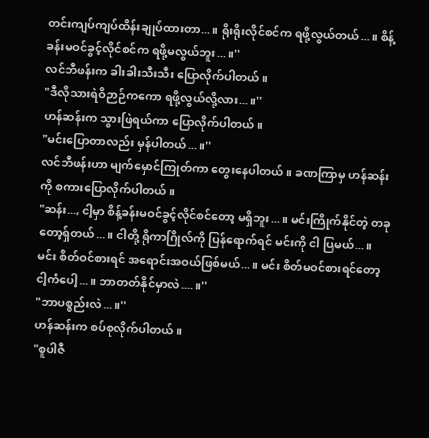တင်းကျပ်ကျပ်ထိန်းချုပ်ထားတာ...။ ရိုးရိုးလိုင်စင်က ရဖို့လွယ်တယ်...။ စိန့်ခန်းမဝင်ခွင့်လိုင်စင်က ရဖို့မလွယ်ဘူး...။''
လင်ဘီဖန်းက ခါးခါးသီးသီး ပြောလိုက်ပါတယ်။
"ဒီလိုသားရဲဝိဉာဉ်ကကော ရဖို့လွယ်လို့လား...။''
ဟန်ဆန်းက သွားဖြဲရယ်ကာ ပြောလိုက်ပါတယ်။
"မင်းပြောတာလည်း မှန်ပါတယ်...။''
လင်ဘီဖန်းဟာ မျက်မှောင်ကြုတ်ကာ တွေးနေပါတယ်။ ခဏကြာမှ ဟန်ဆန်းကို စကားပြောလိုက်ပါတယ်။
"ဆန်း..., ငါ့မှာ စိန့်ခန်းမဝင်ခွင့်လိုင်စင်တော့ မရှိဘူး...။ မင်းကြိုက်နိုင်တဲ့ တခုတော့ရ်ှတယ်...။ ငါတို့ ရိုကာဂြိုလ်ကို ပြန်ရောက်ရင် မင်းကို ငါ ပြမယ်...။ မင်း စိတ်ဝင်စားရင် အရောင်းအဝယ်ဖြစ်မယ်...။ မင်း စိတ်မဝင်စားရင်တော့ ငါ့ကံပေါ့...။ ဘာတတ်နိုင်မှာလဲ....။''
"ဘာပစ္စည်းလဲ...။''
ဟန်ဆန်းက စပ်စုလိုက်ပါတယ်။
"စူပါဇီ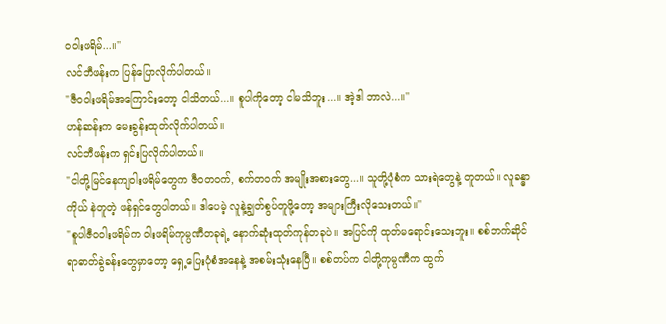ဝဝါးဖရိမ်...။''
လင်ဘီဖန်းက ပြန်ပြောလိုက်ပါတယ်။
"ဇီဝဝါးဖရိမ်အကြောင်းတော့ ငါသိတယ်...။ စူပါကိုတော့ ငါမသိဘူး...။ အဲ့ဒါ ဘာလဲ...။''
ဟန်ဆန်းက မေးခွန်းထုတ်လိုက်ပါတယ်။
လင်ဘီဖန်းက ရှင်းပြလိုက်ပါတယ်။
"ငါတို့မြင်နေကျဝါးဖရိမ်တွေက ဇီဝတဝက်, စက်တဝက် အမျိုးအစားတွေ...။ သူတို့ပုံစံက သားရဲတွေနဲ့ တူတယ်။ လူခန္ဓာကိုယ် နဲတူတဲ့ ဖန်ရှင်တွေပါတယ်။ ဒါပေမဲ့ လူနဲ့ချွတ်စွပ်တူဖို့တော့ အများကြီးလိုသေးတယ်။''
"စူပါဇီဝဝါးဖရိမ်က ဝါးဖရိမ်ကုမ္ပဏီတခုရဲ့ နောက်ဆုံးထုတ်ကုန်တခုပဲ။ အပြင်ကို ထုတ်မရောင်းသေးဘူး။ စစ်ဘက်ဆိုင်ရာဓာတ်ခွဲခန်းတွေမှာတော့ ရှေ့ပြေးပုံစံအနေနဲ့ အစမ်းသုံးနေပြီ။ စစ်တပ်က ငါတို့ကုမ္ပဏီက ထွက်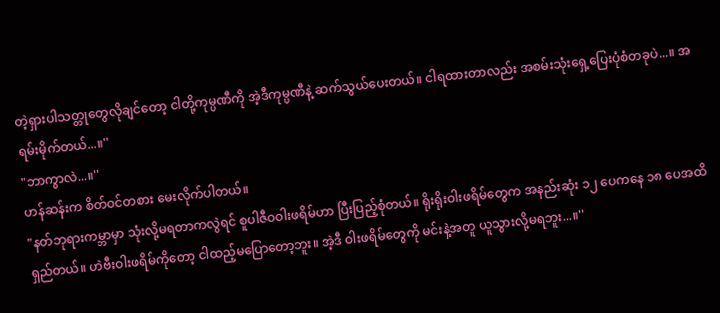တဲ့ရှားပါသတ္တုတွေလိုချင်တော့ ငါတို့ကုမ္ပဏီကို အဲ့ဒီကုမ္ပဏီနဲ့ ဆက်သွယ်ပေးတယ်။ ငါရထားတာလည်း အစမ်းသုံးရှေ့ပြေးပုံစံတခုပဲ...။ အရမ်းမိုက်တယ်...။''
"ဘာကွာလဲ...။''
ဟန်ဆန်းက စိတ်ဝင်တစား မေးလိုက်ပါတယ်။
"နတ်ဘုရားကမ္ဘာမှာ သုံးလို့မရတာကလွဲရင် စူပါဇီဝဝါးဖရိမ်ဟာ ပြီးပြည့်စုံတယ်။ ရိုးရိုးဝါးဖရိမ်တွေက အနည်းဆုံး ၁၂ ပေကနေ ၁၈ ပေအထိ ရှည်တယ်။ ဟဲဗီးဝါးဖရိမ်ကိုတော့ ငါထည့်မပြောတော့ဘူး။ အဲ့ဒီ ဝါးဖရိမ်တွေကို မင်းနဲ့အတူ ယူသွားလို့မရဘူး...။''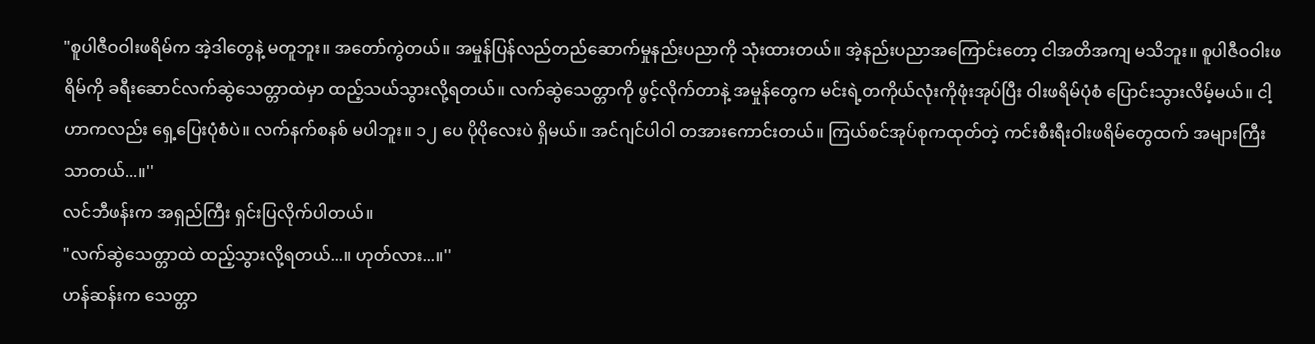"စူပါဇီဝဝါးဖရိမ်က အဲ့ဒါတွေနဲ့ မတူဘူး။ အတော်ကွဲတယ်။ အမှုန်ပြန်လည်တည်ဆောက်မှုနည်းပညာကို သုံးထားတယ်။ အဲ့နည်းပညာအကြောင်းတော့ ငါအတိအကျ မသိဘူး။ စူပါဇီဝဝါးဖရိမ်ကို ခရီးဆောင်လက်ဆွဲသေတ္တာထဲမှာ ထည့်သယ်သွားလို့ရတယ်။ လက်ဆွဲသေတ္တာကို ဖွင့်လိုက်တာနဲ့ အမှုန်တွေက မင်းရဲ့တကိုယ်လုံးကိုဖုံးအုပ်ပြီး ဝါးဖရိမ်ပုံစံ ပြောင်းသွားလိမ့်မယ်။ ငါ့ဟာကလည်း ရှေ့ပြေးပုံစံပဲ။ လက်နက်စနစ် မပါဘူး။ ၁၂ ပေ ပိုပိုလေးပဲ ရှိမယ်။ အင်ဂျင်ပါဝါ တအားကောင်းတယ်။ ကြယ်စင်အုပ်စုကထုတ်တဲ့ ကင်းစီးရီးဝါးဖရိမ်တွေထက် အများကြီးသာတယ်...။''
လင်ဘီဖန်းက အရှည်ကြီး ရှင်းပြလိုက်ပါတယ်။
"လက်ဆွဲသေတ္တာထဲ ထည့်သွားလို့ရတယ်...။ ဟုတ်လား...။''
ဟန်ဆန်းက သေတ္တာ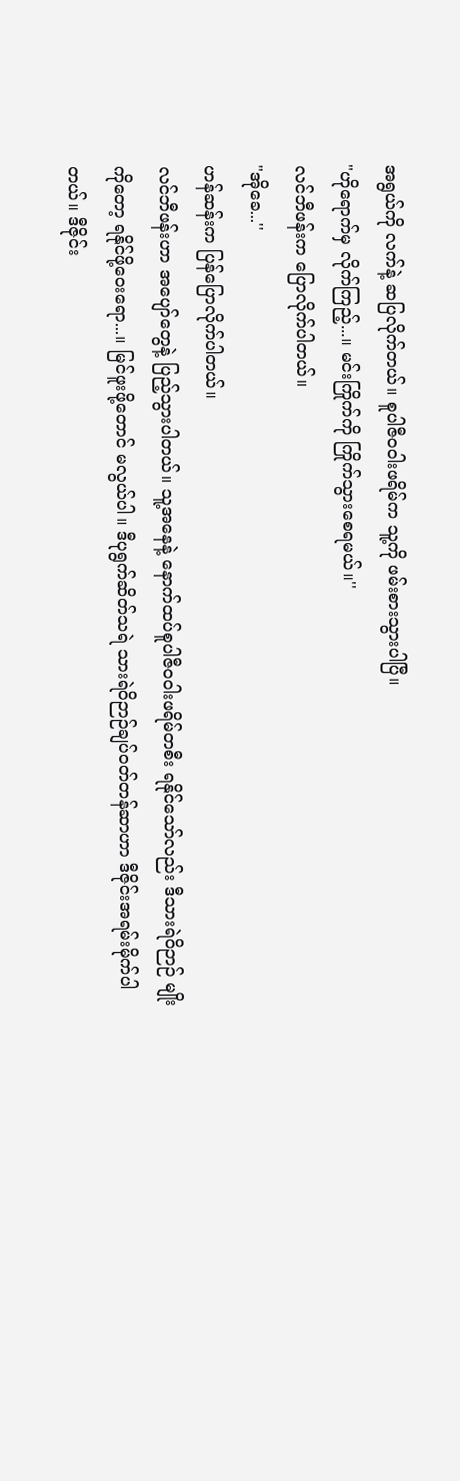အရွယ်ကို လက်နဲ့ ဆပြလိုက်တယ်။ စူပါဇီဝဝါးဖရိမ်က သူ့ကို ဖမ်းစားသွားပါပြီ။
"ဟိုရောက်မှ လိုက်ကြည့်...။ မင်းကြိုက်ကို ကြိုက်သွားစေရမယ်။''
လင်ဘီဖန်းက ပြောလိုက်ပါတယ်။
"အိုခေ...''
ဟန်ဆန်းက ပြန်ပြောလိုက်ပါတယ်။
လင်ဘီဖန်းဟာ အပျော်တွေနဲ့ ပြည့်သွားပါတယ်။ သူ့အနေနဲ့ နောက်ထပ်စူပါဇီဝဝါးဖရိမ်တစီး ရနိုင်သော်လည်း ဒီသားရဲဝိဉာဉ် မျိုးကိုတော့ ရနိုင်ဖို့ဝေးရော...။ မြင်ဖူးဖို့တောင် မလွယ်ပါ။ ဒီပုရွက်ဆိတ်သရဲ သားရဲဝိဉာဉ်ချပ်ဝတ်တန်ဆာဟာ ဒီဇိုင်းအရမ်းမိုက်ပါတယ်။ ဒီဇိုင်း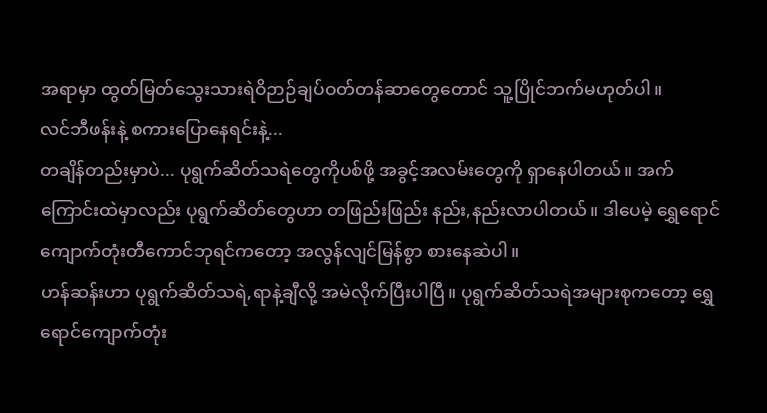အရာမှာ ထွတ်မြတ်သွေးသားရဲဝိဉာဉ်ချပ်ဝတ်တန်ဆာတွေတောင် သူ့ပြိုင်ဘက်မဟုတ်ပါ။
လင်ဘီဖန်းနဲ့ စကားပြောနေရင်းနဲ့...
တချိန်တည်းမှာပဲ... ပုရွက်ဆိတ်သရဲတွေကိုပစ်ဖို့ အခွင့်အလမ်းတွေကို ရှာနေပါတယ်။ အက်ကြောင်းထဲမှာလည်း ပုရွက်ဆိတ်တွေဟာ တဖြည်းဖြည်း နည်း,နည်းလာပါတယ်။ ဒါပေမဲ့ ရွှေရောင်ကျောက်တုံးတီကောင်ဘုရင်ကတော့ အလွန်လျင်မြန်စွာ စားနေဆဲပါ။
ဟန်ဆန်းဟာ ပုရွက်ဆိတ်သရဲ,ရာနဲ့ချီလို့ အမဲလိုက်ပြီးပါပြီ။ ပုရွက်ဆိတ်သရဲအများစုကတော့ ရွှေရောင်ကျောက်တုံး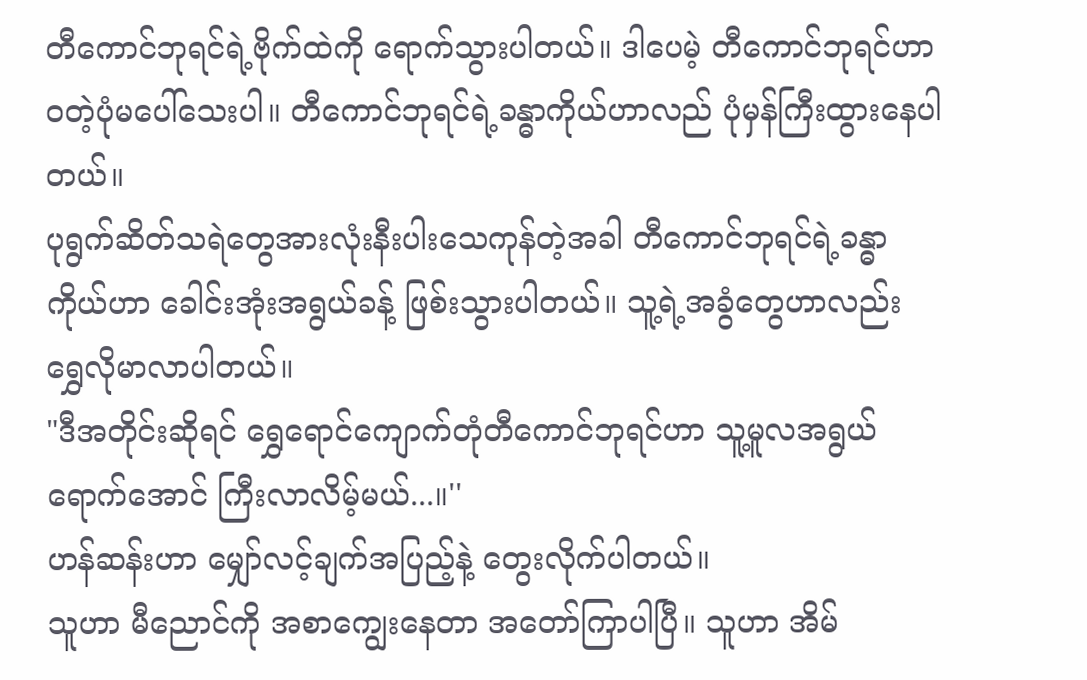တီကောင်ဘုရင်ရဲ့ဗိုက်ထဲကို ရောက်သွားပါတယ်။ ဒါပေမဲ့ တီကောင်ဘုရင်ဟာ ဝတဲ့ပုံမပေါ်သေးပါ။ တီကောင်ဘုရင်ရဲ့ခန္ဓာကိုယ်ဟာလည် ပုံမှန်ကြီးထွားနေပါတယ်။
ပုရွက်ဆိတ်သရဲတွေအားလုံးနီးပါးသေကုန်တဲ့အခါ တီကောင်ဘုရင်ရဲ့ခန္ဓာကိုယ်ဟာ ခေါင်းအုံးအရွယ်ခန့် ဖြစ်းသွားပါတယ်။ သူ့ရဲ့အခွံတွေဟာလည်း ရွှေလိုမာလာပါတယ်။
"ဒီအတိုင်းဆိုရင် ရွှေရောင်ကျောက်တုံတီကောင်ဘုရင်ဟာ သူ့မူလအရွယ်ရောက်အောင် ကြီးလာလိမ့်မယ်...။''
ဟန်ဆန်းဟာ မျှော်လင့်ချက်အပြည့်နဲ့ တွေးလိုက်ပါတယ်။
သူဟာ မီညောင်ကို အစာကျွေးနေတာ အတော်ကြာပါပြီ။ သူဟာ အိမ်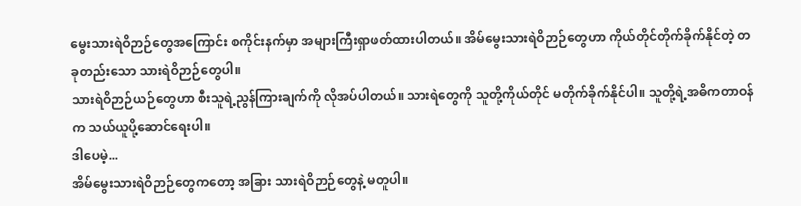မွေးသားရဲဝိဉာဉ်တွေအကြောင်း စကိုင်းနက်မှာ အများကြီးရှာဖတ်ထားပါတယ်။ အိမ်မွေးသားရဲဝိဉာဉ်တွေဟာ ကိုယ်တိုင်တိုက်ခိုက်နိုင်တဲ့ တခုတည်းသော သားရဲဝိဉာဉ်တွေပါ။
သားရဲဝိဉာဉ်ယဉ်တွေဟာ စီးသူရဲ့ညွန်ကြားချက်ကို လိုအပ်ပါတယ်။ သားရဲတွေကို သူတို့ကိုယ်တိုင် မတိုက်ခိုက်နိုင်ပါ။ သူတို့ရဲ့အဓိကတာဝန်က သယ်ယူပို့ဆောင်ရေးပါ။
ဒါပေမဲ့...
အိမ်မွေးသားရဲဝိဉာဉ်တွေကတော့ အခြား သားရဲဝိဉာဉ်တွေနဲ့ မတူပါ။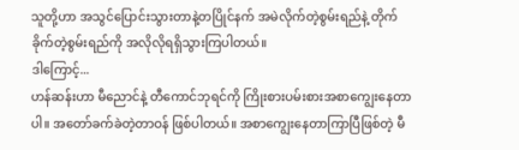သူတို့ဟာ အသွင်ပြောင်းသွားတာနဲ့တပြိုင်နက် အမဲလိုက်တဲ့စွမ်းရည်နဲ့ တိုက်ခိုက်တဲ့စွမ်းရည်ကို အလိုလိုရရှိသွားကြပါတယ်။
ဒါကြောင့်...
ဟန်ဆန်းဟာ မီညောင်နဲ့ တီကောင်ဘုရင်ကို ကြိုးစားပမ်းစားအစာကျွေးနေတာပါ။ အတော်ခက်ခဲတဲ့တာဝန် ဖြစ်ပါတယ်။ အစာကျွေးနေတာကြာပြီဖြစ်တဲ့ မီ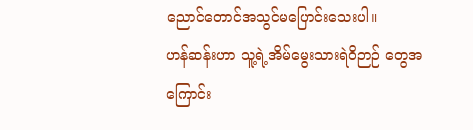ညောင်တောင်အသွင်မပြောင်းသေးပါ။
ဟန်ဆန်းဟာ သူ့ရဲ့အိမ်မွေးသားရဲဝိဉာဉ် တွေအကြောင်း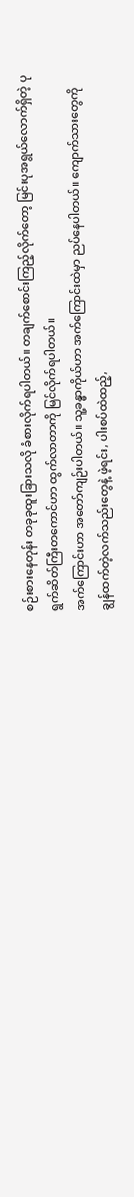စဉ်းစားနေတုန်း တခုခုထူးခြားသလို ခံစားလိုက်ရပါတယ်။ တချက်စောင်းကြည့်လိုက်တော့ မြင်းပုအရွယ်လောက်ရှိတဲ့ ပုရွက်ဆိတ်ကြီးတကောင်ဟာ ထွက်လာတာကို မြင်လိုက်ရပါတယ်။
အက်ကြောင်းဟာ အတော်ကျဉ်းပါတယ်။ သူ့ခန္ဓာကိုယ်ဟာ အက်ကြောင်းထဲမှာ ညပ်နေပါတယ်။ ကျောက်သားတွေကို ချွန်ထက်တဲ့လက်သည်းတွေနဲ့ ဖဲ့ရင်း, ပါးစပ်ထဲထည့်,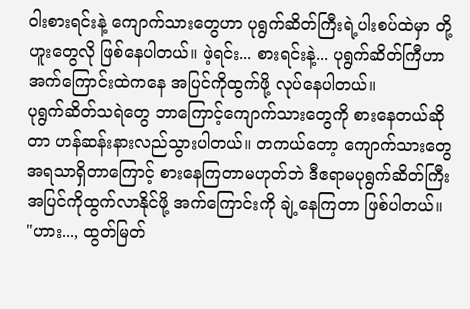ဝါးစားရင်းနဲ့ ကျောက်သားတွေဟာ ပုရွက်ဆိတ်ကြီးရဲ့ပါးစပ်ထဲမှာ တို့ဟူးတွေလို ဖြစ်နေပါတယ်။ ဖဲ့ရင်း... စားရင်းနဲ့... ပုရွက်ဆိတ်ကြီဟာ အက်ကြောင်းထဲကနေ အပြင်ကိုထွက်ဖို့ လုပ်နေပါတယ်။
ပုရွက်ဆိတ်သရဲတွေ ဘာကြောင့်ကျောက်သားတွေကို စားနေတယ်ဆိုတာ ဟန်ဆန်းနားလည်သွားပါတယ်။ တကယ်တော့ ကျောက်သားတွေ အရသာရှိတာကြောင့် စားနေကြတာမဟုတ်ဘဲ ဒီဧရာမပုရွက်ဆိတ်ကြီး အပြင်ကိုထွက်လာနိုင်ဖို့ အက်ကြောင်းကို ချဲ့နေကြတာ ဖြစ်ပါတယ်။
"ဟား..., ထွတ်မြတ်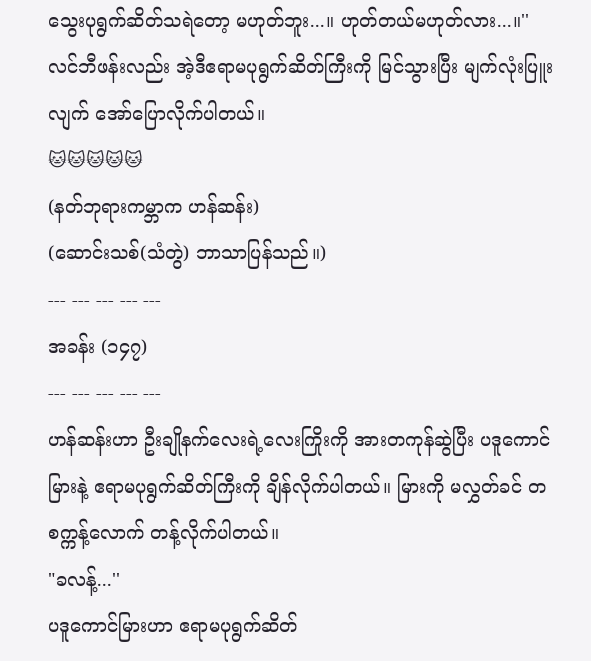သွေးပုရွက်ဆိတ်သရဲတော့ မဟုတ်ဘူး...။ ဟုတ်တယ်မဟုတ်လား...။''
လင်ဘီဖန်းလည်း အဲ့ဒီဧရာမပုရွက်ဆိတ်ကြီးကို မြင်သွားပြီး မျက်လုံးပြူးလျက် အော်ပြောလိုက်ပါတယ်။
🐱🐱🐱🐱🐱
(နတ်ဘုရားကမ္ဘာက ဟန်ဆန်း)
(ဆောင်းသစ်(သံတွဲ) ဘာသာပြန်သည်။)
--- --- --- --- ---
အခန်း (၁၄၇)
--- --- --- --- ---
ဟန်ဆန်းဟာ ဦးချိုနက်လေးရဲ့လေးကြိုးကို အားတကုန်ဆွဲပြီး ပဒူကောင်မြားနဲ့ ဧရာမပုရွက်ဆိတ်ကြီးကို ချိန်လိုက်ပါတယ်။ မြားကို မလွှတ်ခင် တစက္ကန့်လောက် တန့်လိုက်ပါတယ်။
"ခလန့်...''
ပဒူကောင်မြားဟာ ဧရာမပုရွက်ဆိတ်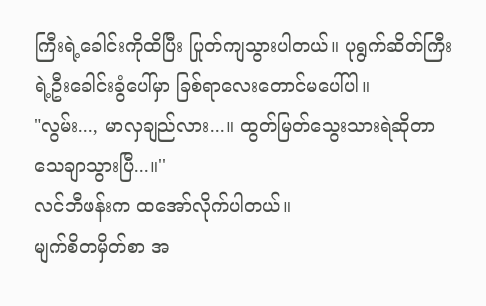ကြီးရဲ့ခေါင်းကိုထိပြီး ပြုတ်ကျသွားပါတယ်။ ပုရွက်ဆိတ်ကြီးရဲ့ဦးခေါင်းခွံပေါ်မှာ ခြစ်ရာလေးတောင်မပေါ်ပါ။
"လွမ်း..., မာလှချည်လား...။ ထွတ်မြတ်သွေးသားရဲဆိုတာ သေချာသွားပြီ...။''
လင်ဘီဖန်းက ထအော်လိုက်ပါတယ်။
မျက်စိတမှိတ်စာ အ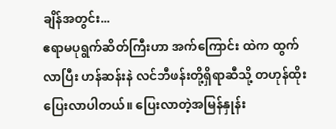ချိန်အတွင်း...
ဧရာမပုရွက်ဆိတ်ကြီးဟာ အက်ကြောင်း ထဲက ထွက်လာပြီး ဟန်ဆန်းနဲ လင်ဘီဖန်းတို့ရှိရာဆီသို့ တဟုန်ထိုးပြေးလာပါတယ်။ ပြေးလာတဲ့အမြန်နှုန်း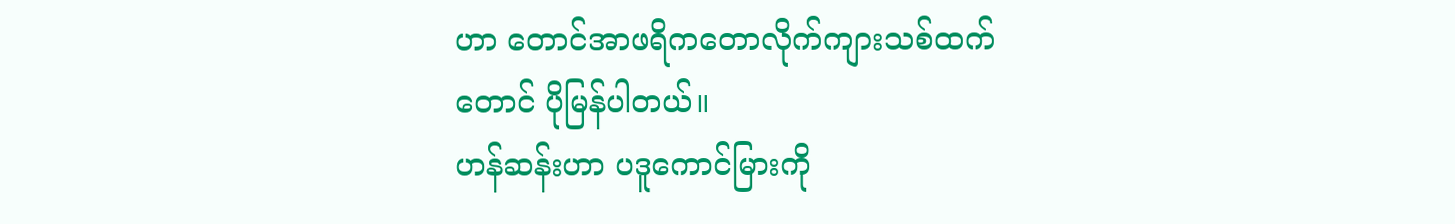ဟာ တောင်အာဖရိကတောလိုက်ကျားသစ်ထက်တောင် ပိုမြန်ပါတယ်။
ဟန်ဆန်းဟာ ပဒူကောင်မြားကို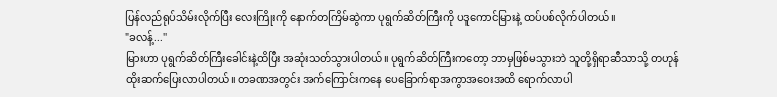ပြန်လည်ရုပ်သိမ်းလိုက်ပြီး လေးကြိုးကို နောက်တကြိမ်ဆွဲကာ ပုရွက်ဆိတ်ကြီးကို ပဒူကောင်မြားနဲ့ ထပ်ပစ်လိုက်ပါတယ်။
"ခလန့်...''
မြားဟာ ပုရွက်ဆိတ်ကြီးခေါင်းနဲ့ထိပြီး အဆုံးသတ်သွားပါတယ်။ ပုရွက်ဆိတ်ကြီးကတော့ ဘာမှဖြစ်မသွားဘဲ သူတို့ရှိရာဆီသာသို့ တဟုန်ထိုးဆက်ပြေးလာပါတယ်။ တခဏအတွင်း အက်ကြောင်းကနေ ပေခြောက်ရာအကွာအဝေးအထိ ရောက်လာပါ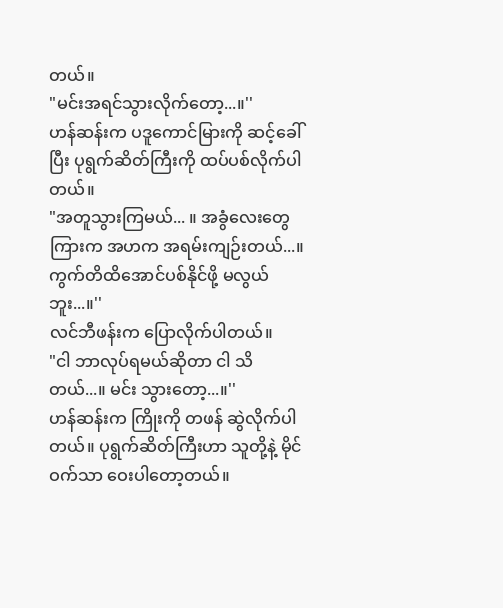တယ်။
"မင်းအရင်သွားလိုက်တော့...။''
ဟန်ဆန်းက ပဒူကောင်မြားကို ဆင့်ခေါ်ပြီး ပုရွက်ဆိတ်ကြီးကို ထပ်ပစ်လိုက်ပါတယ်။
"အတူသွားကြမယ်... ။ အခွံလေးတွေကြားက အဟက အရမ်းကျဉ်းတယ်...။ ကွက်တိထိအောင်ပစ်နိုင်ဖို့ မလွယ်ဘူး...။''
လင်ဘီဖန်းက ပြောလိုက်ပါတယ်။
"ငါ ဘာလုပ်ရမယ်ဆိုတာ ငါ သိတယ်...။ မင်း သွားတော့...။''
ဟန်ဆန်းက ကြိုးကို တဖန် ဆွဲလိုက်ပါတယ်။ ပုရွက်ဆိတ်ကြီးဟာ သူတို့နဲ့ မိုင်ဝက်သာ ဝေးပါတော့တယ်။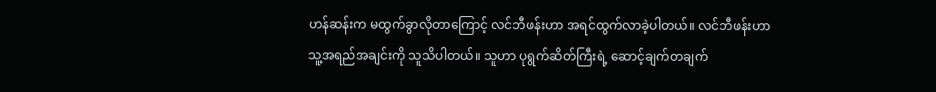ဟန်ဆန်းက မထွက်ခွာလိုတာကြောင့် လင်ဘီဖန်းဟာ အရင်ထွက်လာခဲ့ပါတယ်။ လင်ဘီဖန်းဟာ သူ့အရည်အချင်းကို သူသိပါတယ်။ သူဟာ ပုရွက်ဆိတ်ကြီးရဲ့ ဆောင့်ချက်တချက်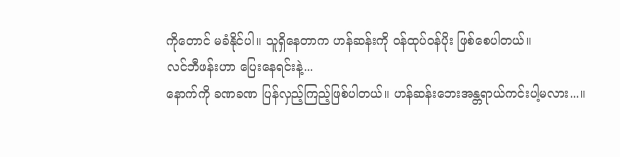ကိုတောင် မခံနိုင်ပါ။ သူရှိနေတာက ဟန်ဆန်းကို ဝန်ထုပ်ဝန်ပိုး ဖြစ်စေပါတယ်။
လင်ဘီဖန်းဟာ ပြေးနေရင်းနဲ့...
နောက်ကို ခဏခဏ ပြန်လှည့်ကြည့်ဖြစ်ပါတယ်။ ဟန်ဆန်းဘေးအန္တရာယ်ကင်းပါ့မလား...။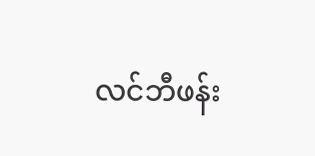လင်ဘီဖန်း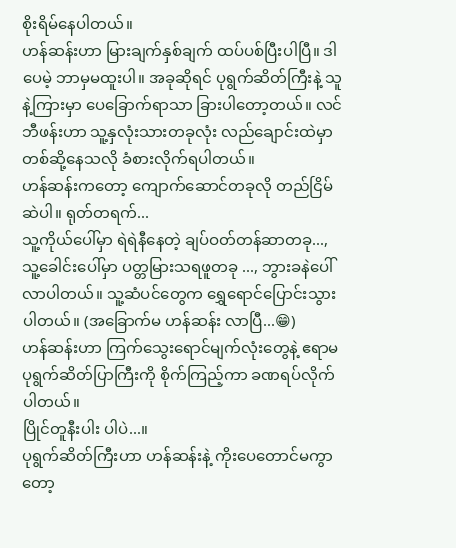စိုးရိမ်နေပါတယ်။
ဟန်ဆန်းဟာ မြားချက်နှစ်ချက် ထပ်ပစ်ပြီးပါပြီ။ ဒါပေမဲ့ ဘာမှမထူးပါ။ အခုဆိုရင် ပုရွက်ဆိတ်ကြီးနဲ့ သူနဲ့ကြားမှာ ပေခြောက်ရာသာ ခြားပါတော့တယ်။ လင်ဘီဖန်းဟာ သူ့နှလုံးသားတခုလုံး လည်ချောင်းထဲမှာ တစ်ဆို့နေသလို ခံစားလိုက်ရပါတယ်။
ဟန်ဆန်းကတော့ ကျောက်ဆောင်တခုလို တည်ငြိမ်ဆဲပါ။ ရုတ်တရက်...
သူ့ကိုယ်ပေါ်မှာ ရဲရဲနီနေတဲ့ ချပ်ဝတ်တန်ဆာတခု..., သူ့ခေါင်းပေါ်မှာ ပတ္တမြားသရဖူတခု ..., ဘွားခနဲပေါ်လာပါတယ်။ သူ့ဆံပင်တွေက ရွှေရောင်ပြောင်းသွားပါတယ်။ (အခြောက်မ ဟန်ဆန်း လာပြီ...😁)
ဟန်ဆန်းဟာ ကြက်သွေးရောင်မျက်လုံးတွေနဲ့ ဧရာမပုရွက်ဆိတ်ပြာကြီးကို စိုက်ကြည့်ကာ ခဏရပ်လိုက်ပါတယ်။
ပြိုင်တူနီးပါး ပါပဲ...။
ပုရွက်ဆိတ်ကြီးဟာ ဟန်ဆန်းနဲ့ ကိုးပေတောင်မကွာတော့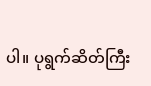ပါ။ ပုရွက်ဆိတ်ကြီး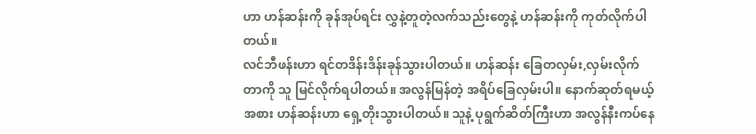ဟာ ဟန်ဆန်းကို ခုန်အုပ်ရင်း လွှနဲ့တူတဲ့လက်သည်းတွေနဲ့ ဟန်ဆန်းကို ကုတ်လိုက်ပါတယ်။
လင်ဘီဖန်းဟာ ရင်တဒိန်းဒိန်းခုန်သွားပါတယ်။ ဟန်ဆန်း ခြေတလှမ်း,လှမ်းလိုက်တာကို သူ မြင်လိုက်ရပါတယ်။ အလွန်မြန်တဲ့ အရိပ်ခြေလှမ်းပါ။ နောက်ဆုတ်ရမယ့်အစား ဟန်ဆန်းဟာ ရှေ့တိုးသွားပါတယ်။ သူနဲ့ ပုရွက်ဆိတ်ကြီးဟာ အလွန်နီးကပ်နေ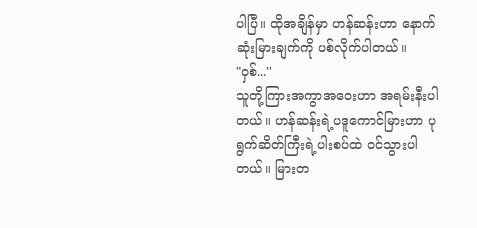ပါပြီ။ ထိုအချိန်မှာ ဟန်ဆန်းဟာ နောက်ဆုံးမြားချက်ကို ပစ်လိုက်ပါတယ်။
"ဝှစ်...''
သူတို့ကြားအကွာအဝေးဟာ အရမ်းနီးပါတယ်။ ဟန်ဆန်းရဲ့ပဒူကောင်မြားဟာ ပုရွက်ဆိတ်ကြီးရဲ့ပါးစပ်ထဲ ဝင်သွားပါတယ်။ မြားတ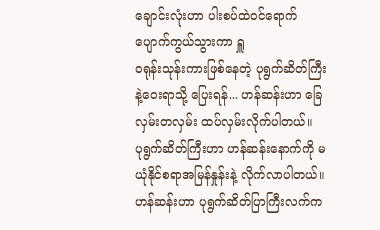ချောင်းလုံးဟာ ပါးစပ်ထဲဝင်ရောက် ပျောက်ကွယ်သွားကာ ရှူ
ဝရုန်းသုန်းကားဖြစ်နေတဲ့ ပုရွက်ဆိတ်ကြီး နဲ့ဝေးရာသို့ ပြေးရန်... ဟန်ဆန်းဟာ ခြေလှမ်းတလှမ်း ထပ်လှမ်းလိုက်ပါတယ်။
ပုရွက်ဆိတ်ကြီးဟာ ဟန်ဆန်းနောက်ကို မယုံနိုင်စရာအမြန်နှုန်းနဲ့ လိုက်လာပါတယ်။ ဟန်ဆန်းဟာ ပုရွက်ဆိတ်ပြာကြီးလက်က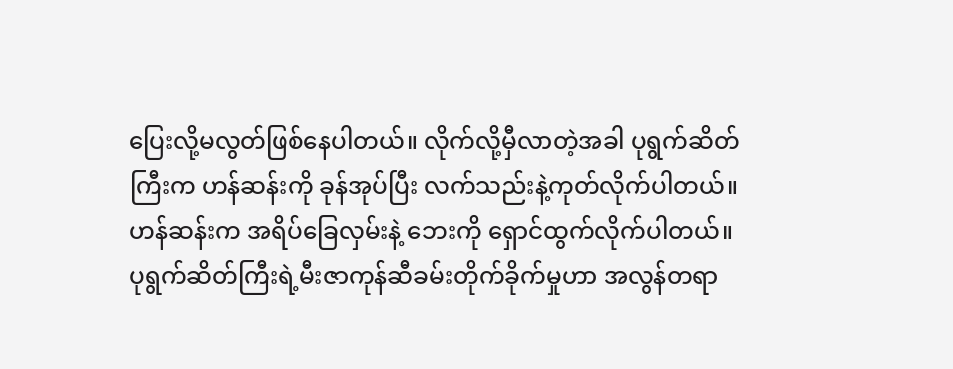ပြေးလို့မလွတ်ဖြစ်နေပါတယ်။ လိုက်လို့မှီလာတဲ့အခါ ပုရွက်ဆိတ်ကြီးက ဟန်ဆန်းကို ခုန်အုပ်ပြီး လက်သည်းနဲ့ကုတ်လိုက်ပါတယ်။ ဟန်ဆန်းက အရိပ်ခြေလှမ်းနဲ့ ဘေးကို ရှောင်ထွက်လိုက်ပါတယ်။ ပုရွက်ဆိတ်ကြီးရဲ့မီးဇာကုန်ဆီခမ်းတိုက်ခိုက်မှုဟာ အလွန်တရာ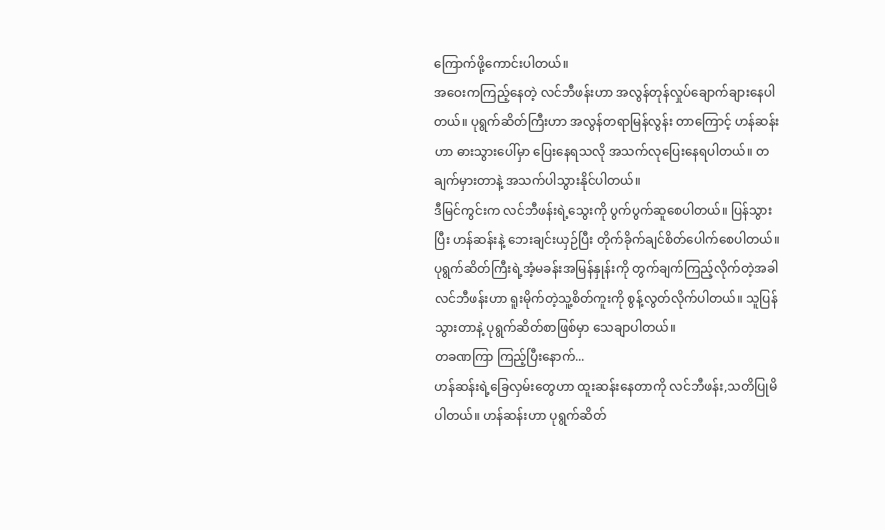ကြောက်ဖို့ကောင်းပါတယ်။
အဝေးကကြည့်နေတဲ့ လင်ဘီဖန်းဟာ အလွန်တုန်လှုပ်ချောက်ချားနေပါတယ်။ ပုရွက်ဆိတ်ကြီးဟာ အလွန်တရာမြန်လွန်း တာကြောင့် ဟန်ဆန်းဟာ ဓားသွားပေါ်မှာ ပြေးနေရသလို အသက်လုပြေးနေရပါတယ်။ တချက်မှားတာနဲ့ အသက်ပါသွားနိုင်ပါတယ်။
ဒီမြင်ကွင်းက လင်ဘီဖန်းရဲ့သွေးကို ပွက်ပွက်ဆူစေပါတယ်။ ပြန်သွားပြီး ဟန်ဆန်းနဲ့ ဘေးချင်းယှဉ်ပြီး တိုက်ခိုက်ချင်စိတ်ပေါက်စေပါတယ်။
ပုရွက်ဆိတ်ကြီးရဲ့အံ့မခန်းအမြန်နှုန်းကို တွက်ချက်ကြည့်လိုက်တဲ့အခါ လင်ဘီဖန်းဟာ ရူးမိုက်တဲ့သူ့စိတ်ကူးကို စွန့်လွတ်လိုက်ပါတယ်။ သူပြန်သွားတာနဲ့ ပုရွက်ဆိတ်စာဖြစ်မှာ သေချာပါတယ်။
တခဏကြာ ကြည့်ပြီးနောက်...
ဟန်ဆန်းရဲ့ခြေလှမ်းတွေဟာ ထူးဆန်းနေတာကို လင်ဘီဖန်း,သတိပြုမိပါတယ်။ ဟန်ဆန်းဟာ ပုရွက်ဆိတ်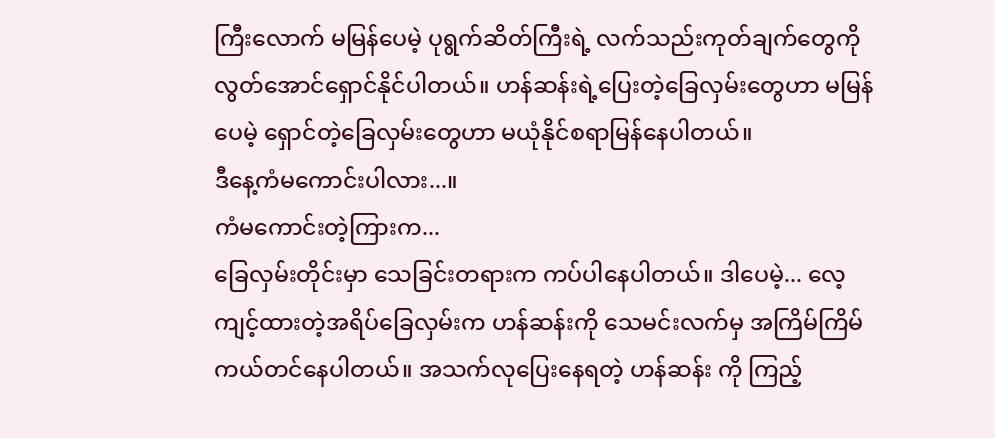ကြီးလောက် မမြန်ပေမဲ့ ပုရွက်ဆိတ်ကြီးရဲ့ လက်သည်းကုတ်ချက်တွေကို လွတ်အောင်ရှောင်နိုင်ပါတယ်။ ဟန်ဆန်းရဲ့ပြေးတဲ့ခြေလှမ်းတွေဟာ မမြန်ပေမဲ့ ရှောင်တဲ့ခြေလှမ်းတွေဟာ မယုံနိုင်စရာမြန်နေပါတယ်။
ဒီနေ့ကံမကောင်းပါလား...။
ကံမကောင်းတဲ့ကြားက...
ခြေလှမ်းတိုင်းမှာ သေခြင်းတရားက ကပ်ပါနေပါတယ်။ ဒါပေမဲ့... လေ့ကျင့်ထားတဲ့အရိပ်ခြေလှမ်းက ဟန်ဆန်းကို သေမင်းလက်မှ အကြိမ်ကြိမ်ကယ်တင်နေပါတယ်။ အသက်လုပြေးနေရတဲ့ ဟန်ဆန်း ကို ကြည့်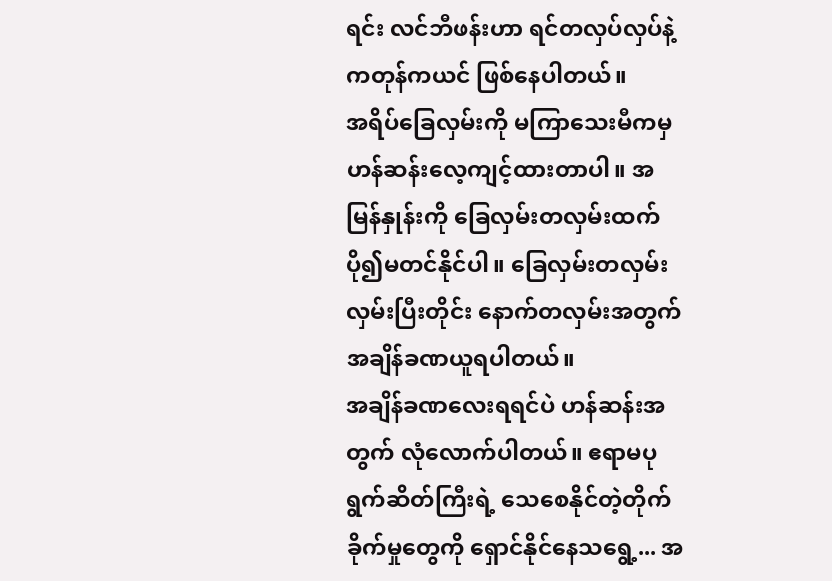ရင်း လင်ဘီဖန်းဟာ ရင်တလှပ်လှပ်နဲ့ ကတုန်ကယင် ဖြစ်နေပါတယ်။
အရိပ်ခြေလှမ်းကို မကြာသေးမီကမှ ဟန်ဆန်းလေ့ကျင့်ထားတာပါ။ အမြန်နှုန်းကို ခြေလှမ်းတလှမ်းထက် ပို၍မတင်နိုင်ပါ။ ခြေလှမ်းတလှမ်း လှမ်းပြီးတိုင်း နောက်တလှမ်းအတွက် အချိန်ခဏယူရပါတယ်။
အချိန်ခဏလေးရရင်ပဲ ဟန်ဆန်းအတွက် လုံလောက်ပါတယ်။ ဧရာမပုရွက်ဆိတ်ကြီးရဲ့ သေစေနိုင်တဲ့တိုက်ခိုက်မှုတွေကို ရှောင်နိုင်နေသရွေ့... အ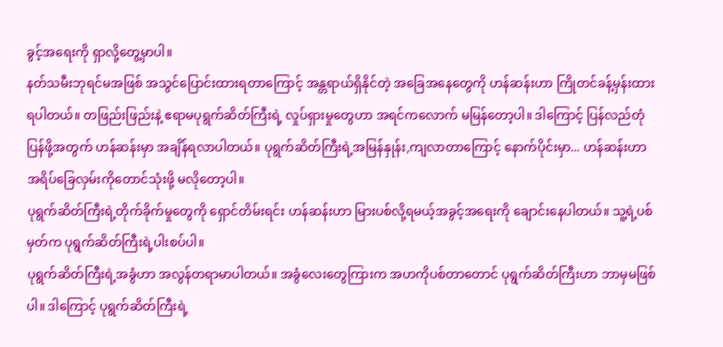ခွင့်အရေးကို ရှာလို့တွေ့မှာပါ။
နတ်သမီးဘုရင်မအဖြစ် အသွင်ပြောင်းထားရတာကြောင့် အန္တရာယ်ရှိနိုင်တဲ့ အခြေအနေတွေကို ဟန်ဆန်းဟာ ကြိုတင်ခန့်မှန်းထားရပါတယ်။ တဖြည်းဖြည်းနဲ့ ဧရာမပုရွက်ဆိတ်ကြီးရဲ့ လှုပ်ရှားမှုတွေဟာ အရင်ကလောက် မမြန်တော့ပါ။ ဒါကြောင့် ပြန်လည်တုံပြန်ဖို့အတွက် ဟန်ဆန်းမှာ အချိန်ရလာပါတယ်။ ပုရွက်ဆိတ်ကြီးရဲ့အမြန်နှုန်း,ကျလာတာကြောင့် နောက်ပိုင်းမှာ... ဟန်ဆန်းဟာ အရိပ်ခြေလှမ်းကိုတောင်သုံးဖို့ မလိုတော့ပါ။
ပုရွက်ဆိတ်ကြီးရဲ့တိုက်ခိုက်မှုတွေကို ရှောင်တိမ်းရင်း ဟန်ဆန်းဟာ မြားပစ်လို့ရမယ့်အခွင့်အရေးကို ချောင်းနေပါတယ်။ သူ့ရဲ့ပစ်မှတ်က ပုရွက်ဆိတ်ကြီးရဲ့ပါးစပ်ပါ။
ပုရွက်ဆိတ်ကြီးရဲ့အခွံဟာ အလွန်တရာမာပါတယ်။ အခွံလေးတွေကြားက အဟကိုပစ်တာတောင် ပုရွက်ဆိတ်ကြီးဟာ ဘာမှမဖြစ်ပါ။ ဒါကြောင့် ပုရွက်ဆိတ်ကြီးရဲ့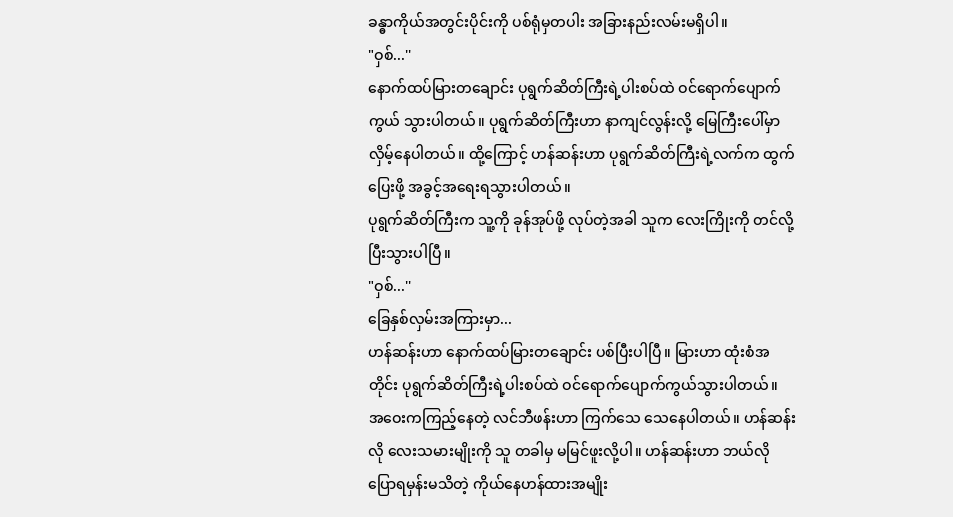ခန္ဓာကိုယ်အတွင်းပိုင်းကို ပစ်ရုံမှတပါး အခြားနည်းလမ်းမရှိပါ။
"ဝှစ်...''
နောက်ထပ်မြားတချောင်း ပုရွက်ဆိတ်ကြီးရဲ့ပါးစပ်ထဲ ဝင်ရောက်ပျောက်ကွယ် သွားပါတယ်။ ပုရွက်ဆိတ်ကြီးဟာ နာကျင်လွန်းလို့ မြေကြီးပေါ်မှာ လှိမ့်နေပါတယ်။ ထို့ကြောင့် ဟန်ဆန်းဟာ ပုရွက်ဆိတ်ကြီးရဲ့လက်က ထွက်ပြေးဖို့ အခွင့်အရေးရသွားပါတယ်။
ပုရွက်ဆိတ်ကြီးက သူ့ကို ခုန်အုပ်ဖို့ လုပ်တဲ့အခါ သူက လေးကြိုးကို တင်လို့ပြီးသွားပါပြီ။
"ဝှစ်...''
ခြေနှစ်လှမ်းအကြားမှာ...
ဟန်ဆန်းဟာ နောက်ထပ်မြားတချောင်း ပစ်ပြီးပါပြီ။ မြားဟာ ထုံးစံအတိုင်း ပုရွက်ဆိတ်ကြီးရဲ့ပါးစပ်ထဲ ဝင်ရောက်ပျောက်ကွယ်သွားပါတယ်။
အဝေးကကြည့်နေတဲ့ လင်ဘီဖန်းဟာ ကြက်သေ သေနေပါတယ်။ ဟန်ဆန်းလို လေးသမားမျိုးကို သူ တခါမှ မမြင်ဖူးလို့ပါ။ ဟန်ဆန်းဟာ ဘယ်လိုပြောရမှန်းမသိတဲ့ ကိုယ်နေဟန်ထားအမျိုး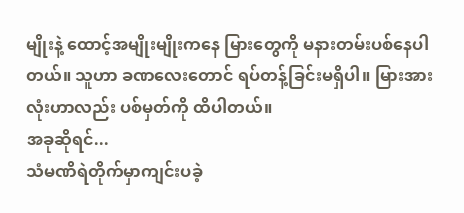မျိုးနဲ့ ထောင့်အမျိုးမျိုးကနေ မြားတွေကို မနားတမ်းပစ်နေပါတယ်။ သူဟာ ခဏလေးတောင် ရပ်တန့်ခြင်းမရှိပါ။ မြားအားလုံးဟာလည်း ပစ်မှတ်ကို ထိပါတယ်။
အခုဆိုရင်...
သံမဏိရဲတိုက်မှာကျင်းပခဲ့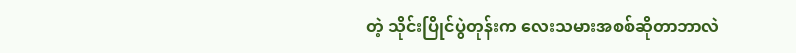တဲ့ သိုင်းပြိုင်ပွဲတုန်းက လေးသမားအစစ်ဆိုတာဘာလဲ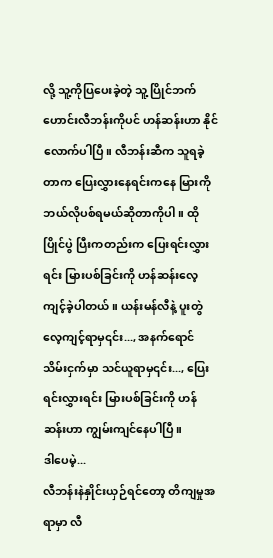လို့ သူ့ကိုပြပေးခဲ့တဲ့ သူ့ပြိုင်ဘက်ဟောင်းလီဘန်းကိုပင် ဟန်ဆန်းဟာ နိုင်လောက်ပါပြီ။ လီဘန်းဆီက သူရခဲ့တာက ပြေးလွှားနေရင်းကနေ မြားကိုဘယ်လိုပစ်ရမယ်ဆိုတာကိုပါ။ ထိုပြိုင်ပွဲ ပြီးကတည်းက ပြေးရင်းလွှားရင်း မြားပစ်ခြင်းကို ဟန်ဆန်းလေ့ကျင့်ခဲ့ပါတယ်။ ယန်းမန်လီနဲ့ ပူးတွဲလေ့ကျင့်ရာမှ၎င်း..., အနက်ရောင်သိမ်းငှက်မှာ သင်ယူရာမှ၎င်း..., ပြေးရင်းလွှားရင်း မြားပစ်ခြင်းကို ဟန်ဆန်းဟာ ကျွမ်းကျင်နေပါပြီ။
ဒါပေမဲ့...
လီဘန်းနဲနှိုင်းယှဉ်ရင်တော့ တိကျမှုအရာမှာ လီ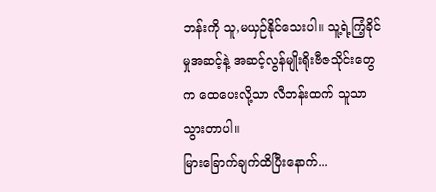ဘန်းကို သူ,မယှဉ်နိုင်သေးပါ။ သူ့ရဲ့ကြံ့ခိုင်မှုအဆင့်နဲ့ အဆင့်လွန်မျိုးရိုးဗီဇသိုင်းတွေက ထေပေးလို့သာ လီဘန်းထက် သူသာသွားတာပါ။
မြားခြောက်ချက်ထိပြီးနောက်...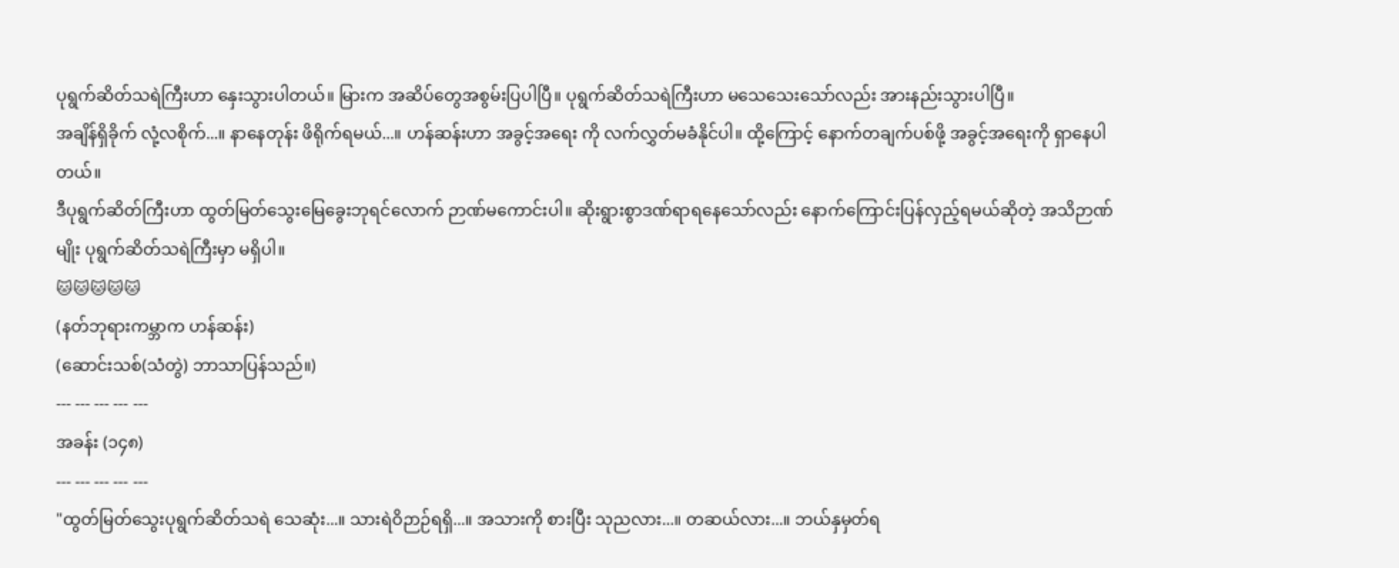ပုရွက်ဆိတ်သရဲကြီးဟာ နှေးသွားပါတယ်။ မြားက အဆိပ်တွေအစွမ်းပြပါပြီ။ ပုရွက်ဆိတ်သရဲကြီးဟာ မသေသေးသော်လည်း အားနည်းသွားပါပြီ။
အချိန်ရှိခိုက် လုံ့လစိုက်...။ နာနေတုန်း ဖိရိုက်ရမယ်...။ ဟန်ဆန်းဟာ အခွင့်အရေး ကို လက်လွှတ်မခံနိုင်ပါ။ ထို့ကြောင့် နောက်တချက်ပစ်ဖို့ အခွင့်အရေးကို ရှာနေပါတယ်။
ဒီပုရွက်ဆိတ်ကြီးဟာ ထွတ်မြတ်သွေးမြေခွေးဘုရင်လောက် ဉာဏ်မကောင်းပါ။ ဆိုးရွားစွာဒဏ်ရာရနေသော်လည်း နောက်ကြောင်းပြန်လှည့်ရမယ်ဆိုတဲ့ အသိဉာဏ်မျိုး ပုရွက်ဆိတ်သရဲကြီးမှာ မရှိပါ။
🐱🐱🐱🐱🐱
(နတ်ဘုရားကမ္ဘာက ဟန်ဆန်း)
(ဆောင်းသစ်(သံတွဲ) ဘာသာပြန်သည်။)
--- --- --- --- ---
အခန်း (၁၄၈)
--- --- --- --- ---
"ထွတ်မြတ်သွေးပုရွက်ဆိတ်သရဲ သေဆုံး...။ သားရဲဝိဉာဉ်ရရှိ...။ အသားကို စားပြီး သုညလား...။ တဆယ်လား...။ ဘယ်နှမှတ်ရ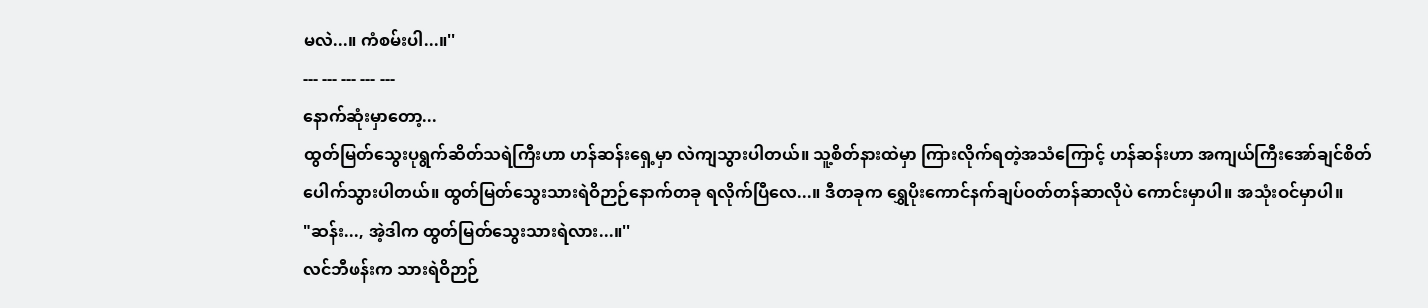မလဲ...။ ကံစမ်းပါ...။''
--- --- --- --- ---
နောက်ဆုံးမှာတော့...
ထွတ်မြတ်သွေးပုရွက်ဆိတ်သရဲကြီးဟာ ဟန်ဆန်းရှေ့မှာ လဲကျသွားပါတယ်။ သူ့စိတ်နားထဲမှာ ကြားလိုက်ရတဲ့အသံကြောင့် ဟန်ဆန်းဟာ အကျယ်ကြီးအော်ချင်စိတ်ပေါက်သွားပါတယ်။ ထွတ်မြတ်သွေးသားရဲဝိဉာဉ်နောက်တခု ရလိုက်ပြီလေ...။ ဒီတခုက ရွှေပိုးကောင်နက်ချပ်ဝတ်တန်ဆာလိုပဲ ကောင်းမှာပါ။ အသုံးဝင်မှာပါ။
"ဆန်း..., အဲ့ဒါက ထွတ်မြတ်သွေးသားရဲလား...။''
လင်ဘီဖန်းက သားရဲဝိဉာဉ်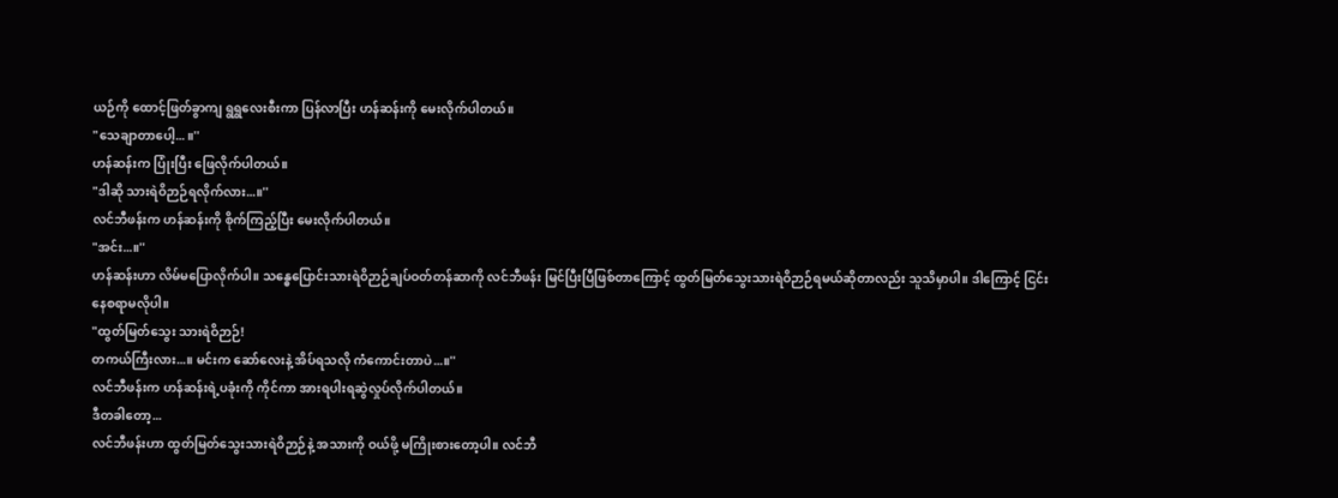ယဉ်ကို ထောင့်ဖြတ်ခွာကျ ရွရွလေးစီးကာ ပြန်လာပြီး ဟန်ဆန်းကို မေးလိုက်ပါတယ်။
"သေချာတာပေါ့... ။''
ဟန်ဆန်းက ပြုံးပြီး ဖြေလိုက်ပါတယ်။
"ဒါဆို သားရဲဝိဉာဉ်ရလိုက်လား...။''
လင်ဘီဖန်းက ဟန်ဆန်းကို စိုက်ကြည့်ပြီး မေးလိုက်ပါတယ်။
"အင်း...။''
ဟန်ဆန်းဟာ လိမ်မပြောလိုက်ပါ။ သန္ဓေပြောင်းသားရဲဝိဉာဉ်ချပ်ဝတ်တန်ဆာကို လင်ဘီဖန်း မြင်ပြီးပြီဖြစ်တာကြောင့် ထွတ်မြတ်သွေးသားရဲဝိဉာဉ်ရမယ်ဆိုတာလည်း သူသိမှာပါ။ ဒါကြောင့် ငြင်းနေစရာမလိုပါ။
"ထွတ်မြတ်သွေး သားရဲဝိဉာဉ်!
တကယ်ကြီးလား...။ မင်းက ဆော်လေးနဲ့ အိပ်ရသလို ကံကောင်းတာပဲ...။''
လင်ဘီဖန်းက ဟန်ဆန်းရဲ့ပခုံးကို ကိုင်ကာ အားရပါးရဆွဲလှုပ်လိုက်ပါတယ်။
ဒီတခါတော့...
လင်ဘီဖန်းဟာ ထွတ်မြတ်သွေးသားရဲဝိဉာဉ်နဲ့ အသားကို ဝယ်ဖို့ မကြိုးစားတော့ပါ။ လင်ဘီ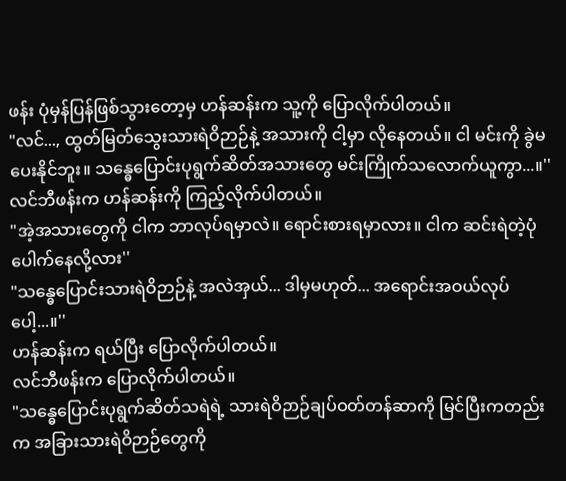ဖန်း ပုံမှန်ပြန်ဖြစ်သွားတော့မှ ဟန်ဆန်းက သူ့ကို ပြောလိုက်ပါတယ်။
"လင်..., ထွတ်မြတ်သွေးသားရဲဝိဉာဉ်နဲ့ အသားကို ငါ့မှာ လိုနေတယ်။ ငါ မင်းကို ခွဲမပေးနိုင်ဘူး။ သန္ဓေပြောင်းပုရွက်ဆိတ်အသားတွေ မင်းကြိုက်သလောက်ယူကွာ...။''
လင်ဘီဖန်းက ဟန်ဆန်းကို ကြည့်လိုက်ပါတယ်။
"အဲ့အသားတွေကို ငါက ဘာလုပ်ရမှာလဲ။ ရောင်းစားရမှာလား။ ငါက ဆင်းရဲတဲ့ပုံ ပေါက်နေလို့လား''
"သန္ဓေပြောင်းသားရဲဝိဉာဉ်နဲ့ အလဲအှယ်... ဒါမှမဟုတ်... အရောင်းအဝယ်လုပ်ပေါ့...။''
ဟန်ဆန်းက ရယ်ပြီး ပြောလိုက်ပါတယ်။
လင်ဘီဖန်းက ပြောလိုက်ပါတယ်။
"သန္ဓေပြောင်းပုရွက်ဆိတ်သရဲရဲ့ သားရဲဝိဉာဉ်ချပ်ဝတ်တန်ဆာကို မြင်ပြီးကတည်းက အခြားသားရဲဝိဉာဉ်တွေကို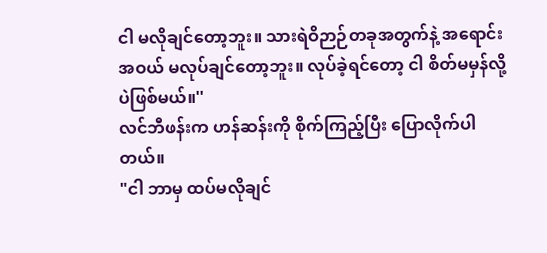ငါ မလိုချင်တော့ဘူး။ သားရဲဝိဉာဉ်တခုအတွက်နဲ့ အရောင်းအဝယ် မလုပ်ချင်တော့ဘူး။ လုပ်ခဲ့ရင်တော့ ငါ စိတ်မမှန်လို့ပဲဖြစ်မယ်။''
လင်ဘီဖန်းက ဟန်ဆန်းကို စိုက်ကြည့်ပြီး ပြောလိုက်ပါတယ်။
"ငါ ဘာမှ ထပ်မလိုချင်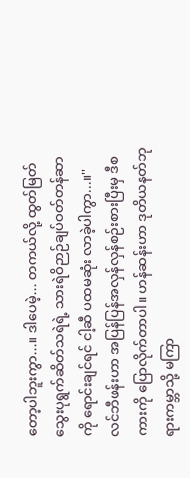တော့ပါဘူးကွာ...။ ဒါပေမဲ့... တကယ်လို့ ထွတ်မြတ်သွေးပုရွက်ဆိတ်သရဲရဲ့ သားရဲဝိဉာဉ်ချပ်ဝတ်တန်ဆာကို ရောင်းချင်ရင် ငါ့ဆီ ပထမဆုံး လာခဲ့ပါကွာ...။''
လင်ဘီဖန်းဟာ အပြန်ပြန်အလှန်လှန်စဉ်းစားပြီးမှ ဒီစကားကို ပြောလိုက်တာပါ။ ဟန်ဆန်းဟာ ဒုတိယနတ်ဘုရားကမ္ဘာသို့ မကြာ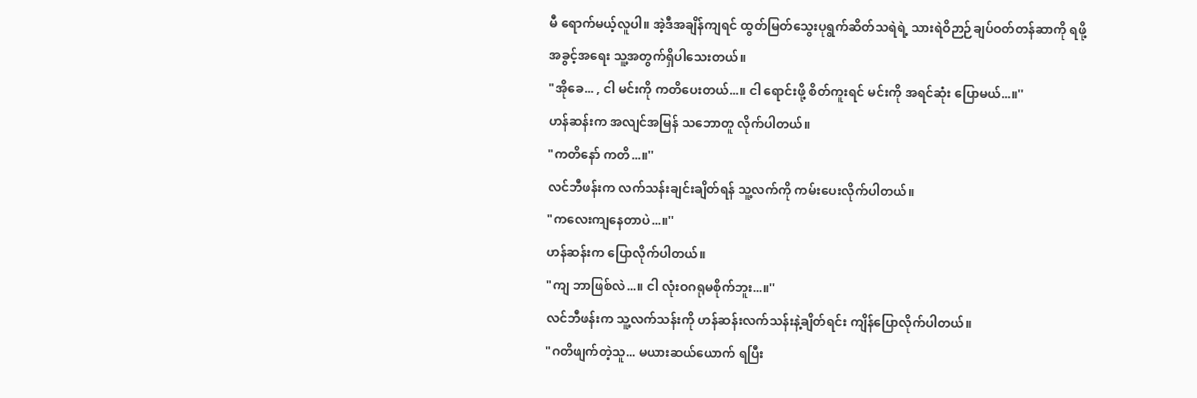မီ ရောက်မယ့်လူပါ။ အဲ့ဒီအချိန်ကျရင် ထွတ်မြတ်သွေးပုရွက်ဆိတ်သရဲရဲ့ သားရဲဝိဉာဉ်ချပ်ဝတ်တန်ဆာကို ရဖို့အခွင့်အရေး သူ့အတွက်ရှိပါသေးတယ်။
"အိုခေ... , ငါ မင်းကို ကတိပေးတယ်...။ ငါ ရောင်းဖို့ စိတ်ကူးရင် မင်းကို အရင်ဆုံး ပြောမယ်...။''
ဟန်ဆန်းက အလျင်အမြန် သဘောတူ လိုက်ပါတယ်။
"ကတိနော် ကတိ...။''
လင်ဘီဖန်းက လက်သန်းချင်းချိတ်ရန် သူ့လက်ကို ကမ်းပေးလိုက်ပါတယ်။
"ကလေးကျနေတာပဲ...။''
ဟန်ဆန်းက ပြောလိုက်ပါတယ်။
"ကျ ဘာဖြစ်လဲ...။ ငါ လုံးဝဂရုမစိုက်ဘူး...။''
လင်ဘီဖန်းက သူ့လက်သန်းကို ဟန်ဆန်းလက်သန်းနဲ့ချိတ်ရင်း ကျိန်ပြောလိုက်ပါတယ်။
"ဂတိဖျက်တဲ့သူ... မယားဆယ်ယောက် ရပြီး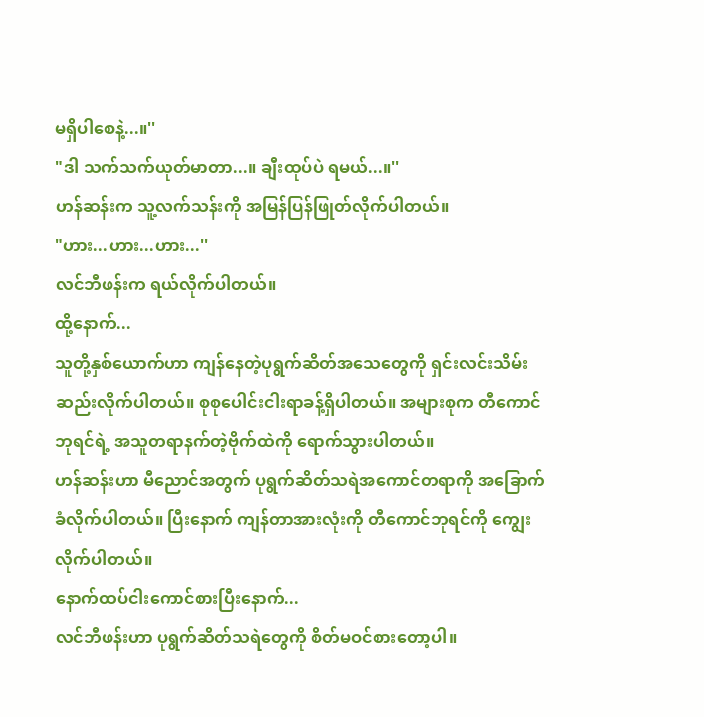မရှိပါစေနဲ့...။''
"ဒါ သက်သက်ယုတ်မာတာ...။ ချီးထုပ်ပဲ ရမယ်...။''
ဟန်ဆန်းက သူ့လက်သန်းကို အမြန်ပြန်ဖြုတ်လိုက်ပါတယ်။
"ဟား...ဟား...ဟား...''
လင်ဘီဖန်းက ရယ်လိုက်ပါတယ်။
ထို့နောက်...
သူတို့နှစ်ယောက်ဟာ ကျန်နေတဲ့ပုရွက်ဆိတ်အသေတွေကို ရှင်းလင်းသိမ်းဆည်းလိုက်ပါတယ်။ စုစုပေါင်းငါးရာခန့်ရှိပါတယ်။ အများစုက တီကောင်ဘုရင်ရဲ့ အသူတရာနက်တဲ့ဗိုက်ထဲကို ရောက်သွားပါတယ်။
ဟန်ဆန်းဟာ မီညောင်အတွက် ပုရွက်ဆိတ်သရဲအကောင်တရာကို အခြောက်ခံလိုက်ပါတယ်။ ပြီးနောက် ကျန်တာအားလုံးကို တီကောင်ဘုရင်ကို ကျွေးလိုက်ပါတယ်။
နောက်ထပ်ငါးကောင်စားပြီးနောက်...
လင်ဘီဖန်းဟာ ပုရွက်ဆိတ်သရဲတွေကို စိတ်မဝင်စားတော့ပါ။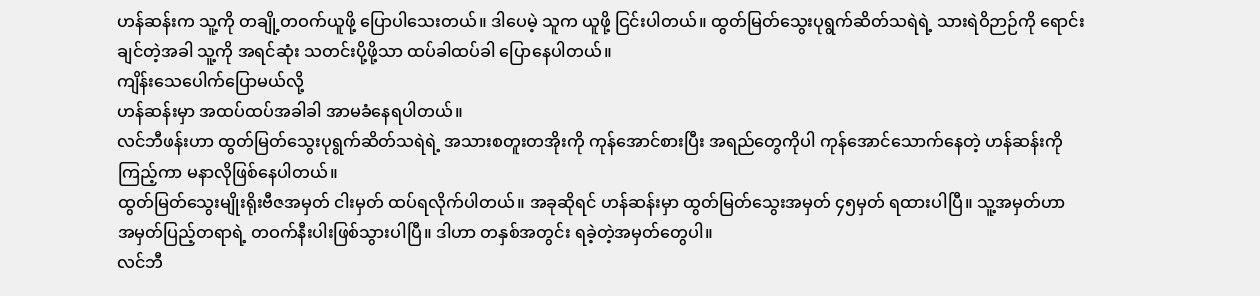ဟန်ဆန်းက သူ့ကို တချို့တဝက်ယူဖို့ ပြောပါသေးတယ်။ ဒါပေမဲ့ သူက ယူဖို့ ငြင်းပါတယ်။ ထွတ်မြတ်သွေးပုရွက်ဆိတ်သရဲရဲ့ သားရဲဝိဉာဉ်ကို ရောင်းချင်တဲ့အခါ သူ့ကို အရင်ဆုံး သတင်းပို့ဖို့သာ ထပ်ခါထပ်ခါ ပြောနေပါတယ်။
ကျိန်းသေပေါက်ပြောမယ်လို့
ဟန်ဆန်းမှာ အထပ်ထပ်အခါခါ အာမခံနေရပါတယ်။
လင်ဘီဖန်းဟာ ထွတ်မြတ်သွေးပုရွက်ဆိတ်သရဲရဲ့ အသားစတူးတအိုးကို ကုန်အောင်စားပြီး အရည်တွေကိုပါ ကုန်အောင်သောက်နေတဲ့ ဟန်ဆန်းကိုကြည့်ကာ မနာလိုဖြစ်နေပါတယ်။
ထွတ်မြတ်သွေးမျိုးရိုးဗီဇအမှတ် ငါးမှတ် ထပ်ရလိုက်ပါတယ်။ အခုဆိုရင် ဟန်ဆန်းမှာ ထွတ်မြတ်သွေးအမှတ် ၄၅မှတ် ရထားပါပြီ။ သူ့အမှတ်ဟာ အမှတ်ပြည့်တရာရဲ့ တဝက်နီးပါးဖြစ်သွားပါပြီ။ ဒါဟာ တနှစ်အတွင်း ရခဲ့တဲ့အမှတ်တွေပါ။
လင်ဘီ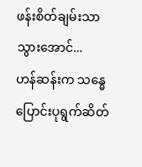ဖန်းစိတ်ချမ်းသာသွားအောင်...
ဟန်ဆန်းက သန္ဓေပြောင်းပုရွက်ဆိတ်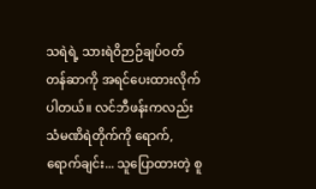သရဲရဲ့ သားရဲဝိဉာဉ်ချပ်ဝတ်တန်ဆာကို အရင်ပေးထားလိုက်ပါတယ်။ လင်ဘီဖန်းကလည်း သံမဏိရဲတိုက်ကို ရောက်,ရောက်ချင်း... သူပြောထားတဲ့ စူ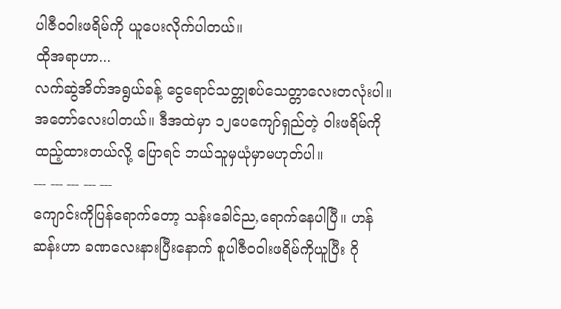ပါဇီဝဝါးဖရိမ်ကို ယူပေးလိုက်ပါတယ်။
ထိုအရာဟာ...
လက်ဆွဲအိတ်အရွယ်ခန့် ငွေရောင်သတ္တုစပ်သေတ္တာလေးတလုံးပါ။ အတော်လေးပါတယ်။ ဒီအထဲမှာ ၁၂ပေကျော်ရှည်တဲ့ ဝါးဖရိမ်ကို ထည့်ထားတယ်လို့ ပြောရင် ဘယ်သူမှယုံမှာမဟုတ်ပါ။
--- --- --- --- ---
ကျောင်းကိုပြန်ရောက်တော့ သန်းခေါင်ည,ရောက်နေပါပြီ။ ဟန်ဆန်းဟာ ခဏလေးနားပြီးနောက် စူပါဇီဝဝါးဖရိမ်ကိုယူပြီး ဂို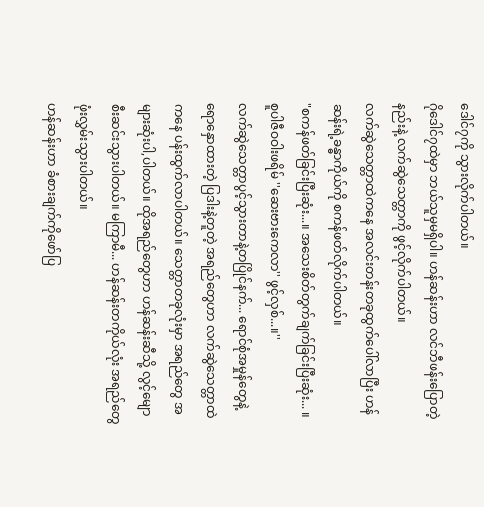ဒေါင်၇ကို သွားလိုက်ပါတယ်။
ဂိုဒေါင်၇ထဲမှာ ဘယ်သူမှမရှိပါ။ ဟန်ဆန်းဟာ လင်ဘီဖန်းပြောတဲ့နည်းနဲ့ လက်ဆွဲသေတ္တာကို ဖွင့်လိုက်ပါတယ်။
လက်ဆွဲသေတ္တာထဲကနေ အလင်းတန်းတခုထွက်ပေါ်လာပြီး ဟန်ဆန်းရဲ့ခန္ဓာကိုယ်ကို စကန်ဖတ်လိုက်ပါတယ်။
"စကန်ဖတ်ခြင်းပြီးဆုံး...။ အသေးစိတ်တွက်ချက်ခြင်းပြီးဆုံး... ။ စူပါဇီဝဝါးဖရိမ် ''ဆေးဗားကေလာ'' ဖွင့်လှစ်...။''
လက်ဆွဲသေတ္တာပွင့်သွားတာနဲ့တပြိုင်နက်... ရောင်စုံအမှုန်တွေနဲ့ ရောနှောထားတဲ့ ပြဒါးနဲ့တူတဲ့ အရည်တွေဟာ လက်ဆွဲသေတ္တာထဲကနေ ပန်းထွက်လာပါတယ်။ သေတ္တာတခုလုံးမှာ အရည်တွေ အများဆုံးပါ,ပါတယ်။ ထိုအရည်တွေဟာ ဟန်ဆန်းဆီသို့ လွင့်မျောစီးဆင်းသွားပါတယ်။ မကြာမီ... ဟန်ဆန်းတကိုယ်လုံး အရည်တွေဖုံးလွှမ်းသွားပါတယ်။
ဟန်ဆန်းဟာ ခံစားချက်ကိုဖော်ပြ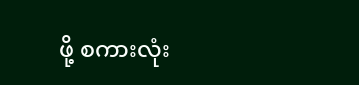ဖို့ စကားလုံး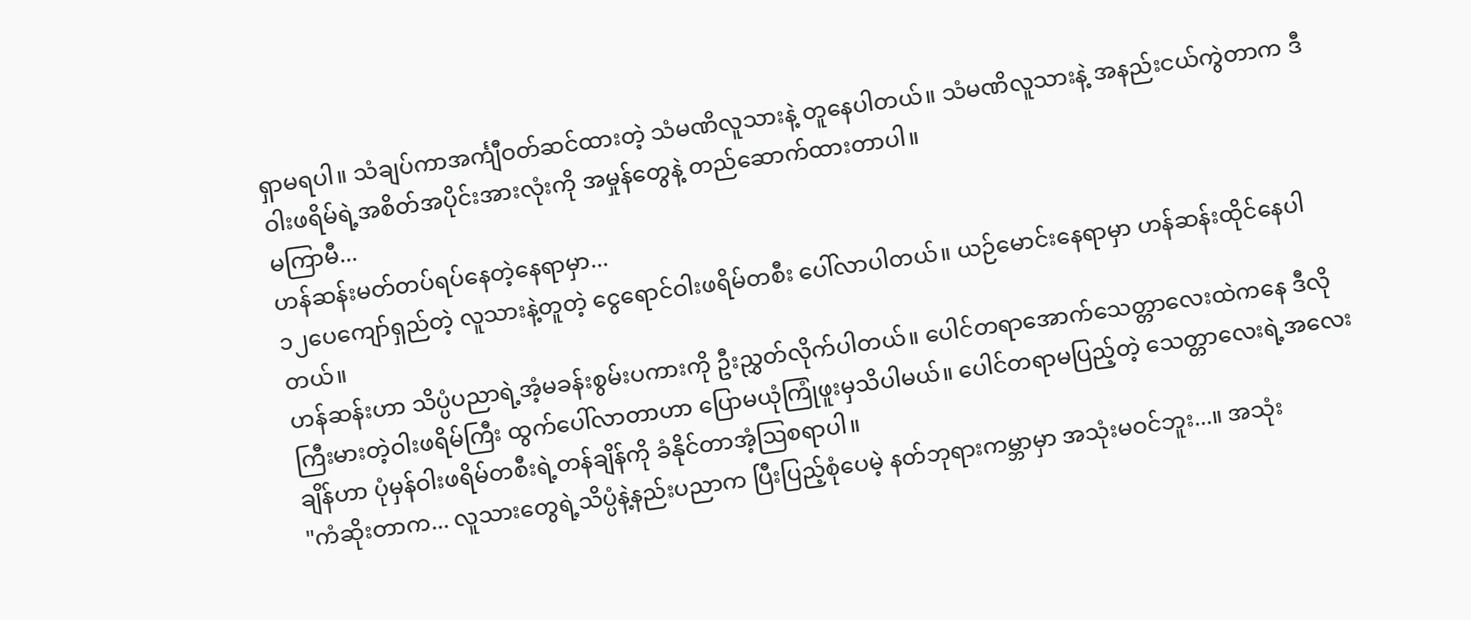ရှာမရပါ။ သံချပ်ကာအင်္ကျီဝတ်ဆင်ထားတဲ့ သံမဏိလူသားနဲ့ တူနေပါတယ်။ သံမဏိလူသားနဲ့ အနည်းငယ်ကွဲတာက ဒီဝါးဖရိမ်ရဲ့အစိတ်အပိုင်းအားလုံးကို အမှုန်တွေနဲ့ တည်ဆောက်ထားတာပါ။
မကြာမီ...
ဟန်ဆန်းမတ်တပ်ရပ်နေတဲ့နေရာမှာ...
၁၂ပေကျော်ရှည်တဲ့ လူသားနဲ့တူတဲ့ ငွေရောင်ဝါးဖရိမ်တစီး ပေါ်လာပါတယ်။ ယဉ်မောင်းနေရာမှာ ဟန်ဆန်းထိုင်နေပါတယ်။
ဟန်ဆန်းဟာ သိပ္ပံပညာရဲ့အံ့မခန်းစွမ်းပကားကို ဦးညွှတ်လိုက်ပါတယ်။ ပေါင်တရာအောက်သေတ္တာလေးထဲကနေ ဒီလိုကြီးမားတဲ့ဝါးဖရိမ်ကြီး ထွက်ပေါ်လာတာဟာ ပြောမယုံကြုံဖူးမှသိပါမယ်။ ပေါင်တရာမပြည့်တဲ့ သေတ္တာလေးရဲ့အလေးချိန်ဟာ ပုံမှန်ဝါးဖရိမ်တစီးရဲ့တန်ချိန်ကို ခံနိုင်တာအံ့ဩစရာပါ။
"ကံဆိုးတာက... လူသားတွေရဲ့သိပ္ပံနဲ့နည်းပညာက ပြီးပြည့်စုံပေမဲ့ နတ်ဘုရားကမ္ဘာမှာ အသုံးမဝင်ဘူး...။ အသုံး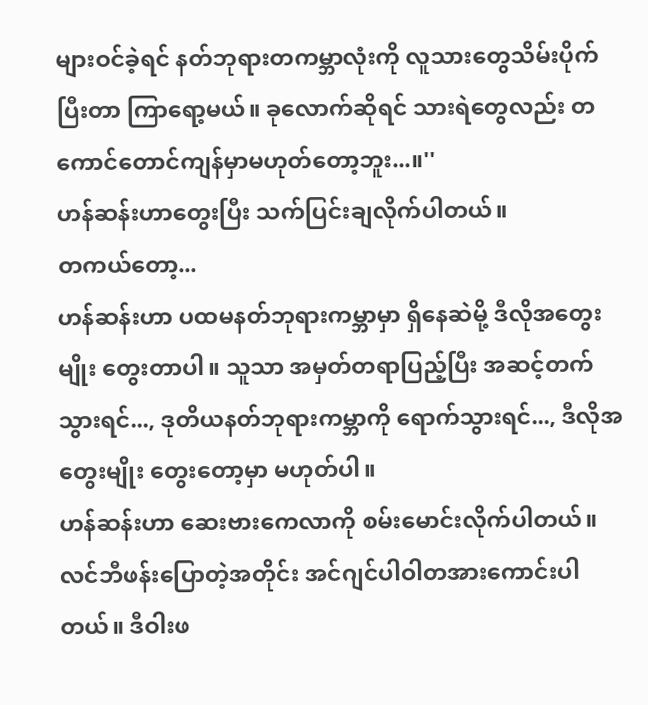များဝင်ခဲ့ရင် နတ်ဘုရားတကမ္ဘာလုံးကို လူသားတွေသိမ်းပိုက်ပြီးတာ ကြာရော့မယ်။ ခုလောက်ဆိုရင် သားရဲတွေလည်း တကောင်တောင်ကျန်မှာမဟုတ်တော့ဘူး...။''
ဟန်ဆန်းဟာတွေးပြီး သက်ပြင်းချလိုက်ပါတယ်။
တကယ်တော့...
ဟန်ဆန်းဟာ ပထမနတ်ဘုရားကမ္ဘာမှာ ရှိနေဆဲမို့ ဒီလိုအတွေးမျိုး တွေးတာပါ။ သူသာ အမှတ်တရာပြည့်ပြီး အဆင့်တက်သွားရင်..., ဒုတိယနတ်ဘုရားကမ္ဘာကို ရောက်သွားရင်..., ဒီလိုအတွေးမျိုး တွေးတော့မှာ မဟုတ်ပါ။
ဟန်ဆန်းဟာ ဆေးဗားကေလာကို စမ်းမောင်းလိုက်ပါတယ်။ လင်ဘီဖန်းပြောတဲ့အတိုင်း အင်ဂျင်ပါဝါတအားကောင်းပါတယ်။ ဒီဝါးဖ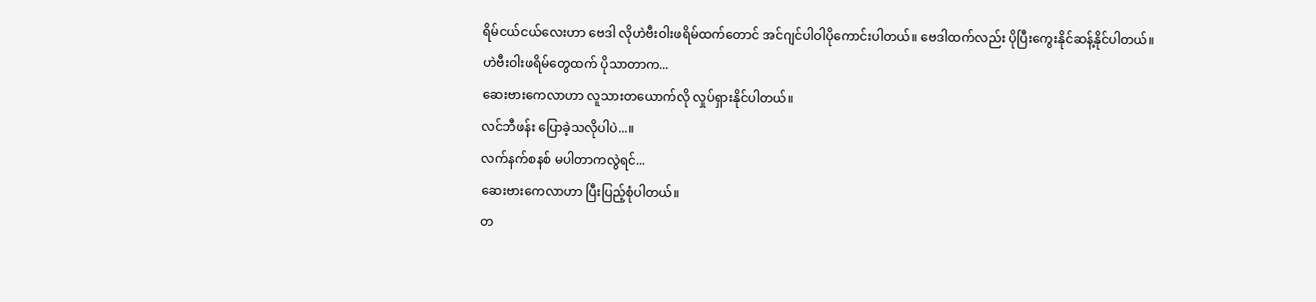ရိမ်ငယ်ငယ်လေးဟာ ဗေဒါ လိုဟဲဗီးဝါးဖရိမ်ထက်တောင် အင်ဂျင်ပါဝါပိုကောင်းပါတယ်။ ဗေဒါထက်လည်း ပိုပြီးကွေးနိုင်ဆန့်နိုင်ပါတယ်။
ဟဲဗီးဝါးဖရိမ်တွေထက် ပိုသာတာက...
ဆေးဗားကေလာဟာ လူသားတယောက်လို လှုပ်ရှားနိုင်ပါတယ်။
လင်ဘီဖန်း ပြောခဲ့သလိုပါပဲ...။
လက်နက်စနစ် မပါတာကလွဲရင်...
ဆေးဗားကေလာဟာ ပြီးပြည့်စုံပါတယ်။
တ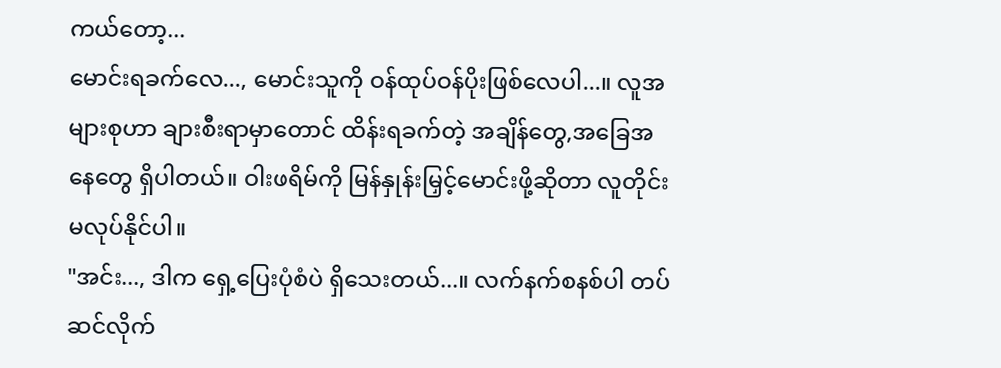ကယ်တော့...
မောင်းရခက်လေ..., မောင်းသူကို ဝန်ထုပ်ဝန်ပိုးဖြစ်လေပါ...။ လူအများစုဟာ ချားစီးရာမှာတောင် ထိန်းရခက်တဲ့ အချိန်တွေ,အခြေအနေတွေ ရှိပါတယ်။ ဝါးဖရိမ်ကို မြန်နှုန်းမြှင့်မောင်းဖို့ဆိုတာ လူတိုင်းမလုပ်နိုင်ပါ။
"အင်း..., ဒါက ရှေ့ပြေးပုံစံပဲ ရှိသေးတယ်...။ လက်နက်စနစ်ပါ တပ်ဆင်လိုက်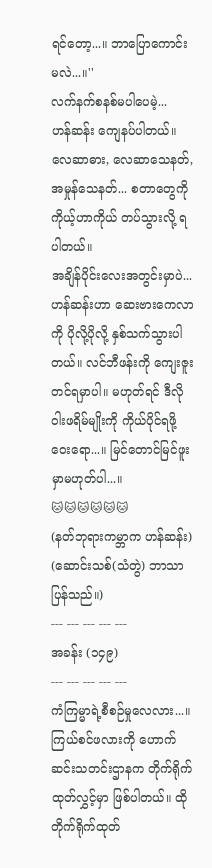ရင်တော့...။ ဘာပြောကောင်းမလဲ...။''
လက်နက်စနစ်မပါပေမဲ့...
ဟန်ဆန်း ကျေနပ်ပါတယ်။ လေဆာဓား, လေဆာသေနတ်, အမှုန်သေနတ်... စတာတွေကို ကိုယ့်ဟာကိုယ် တပ်သွားလို့ ရပါတယ်။
အချိန်ပိုင်းလေးအတွင်းမှာပဲ...
ဟန်ဆန်းဟာ ဆေးဗားကေလာကို ပိုလို့ပိုလို့ နှစ်သက်သွားပါတယ်။ လင်ဘီဖန်းကို ကျေးဇူးတင်ရမှာပါ။ မဟုတ်ရင် ဒီလိုဝါးဖရိမ်မျိုးကို ကိုယ်ပိုင်ရဖို့ဝေးရော...။ မြင်တောင်မြင်ဖူးမှာမဟုတ်ပါ...။
🐱🐱🐱🐱🐱🐱
(နတ်ဘုရားကမ္ဘာက ဟန်ဆန်း)
(ဆောင်းသစ်(သံတွဲ) ဘာသာပြန်သည်။)
--- --- --- --- ---
အခန်း (၁၄၉)
--- --- --- --- ---
ကံကြမ္မာရဲ့စီစဉ်မှုလေလား...။
ကြယ်စင်ဖလားကို ဟောက်ဆင်းသတင်းဌာနက တိုက်ရိုက်ထုတ်လွှင့်မှာ ဖြစ်ပါတယ်။ ထိုတိုက်ရိုက်ထုတ်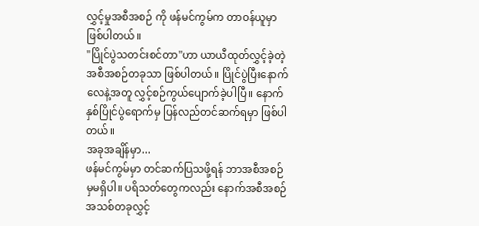လွှင့်မှုအစီအစဉ် ကို ဖန်မင်ကွမ်က တာဝန်ယူမှာ ဖြစ်ပါတယ်။
"ပြိုင်ပွဲသတင်းစင်တာ''ဟာ ယာယီထုတ်လွှင့်ခဲ့တဲ့ အစီအစဉ်တခုသာ ဖြစ်ပါတယ်။ ပြိုင်ပွဲပြီးနောက် လေနဲ့အတူ လွှင့်စဉ်ကွယ်ပျောက်ခဲ့ပါပြီ။ နောက်နှစ်ပြိုင်ပွဲရောက်မှ ပြန်လည်တင်ဆက်ရမှာ ဖြစ်ပါတယ်။
အခုအချိန်မှာ...
ဖန်မင်ကွမ်မှာ တင်ဆက်ပြသဖို့ရန် ဘာအစီအစဉ်မှမရှိပါ။ ပရိသတ်တွေကလည်း နောက်အစီအစဉ်အသစ်တခုလွှင့်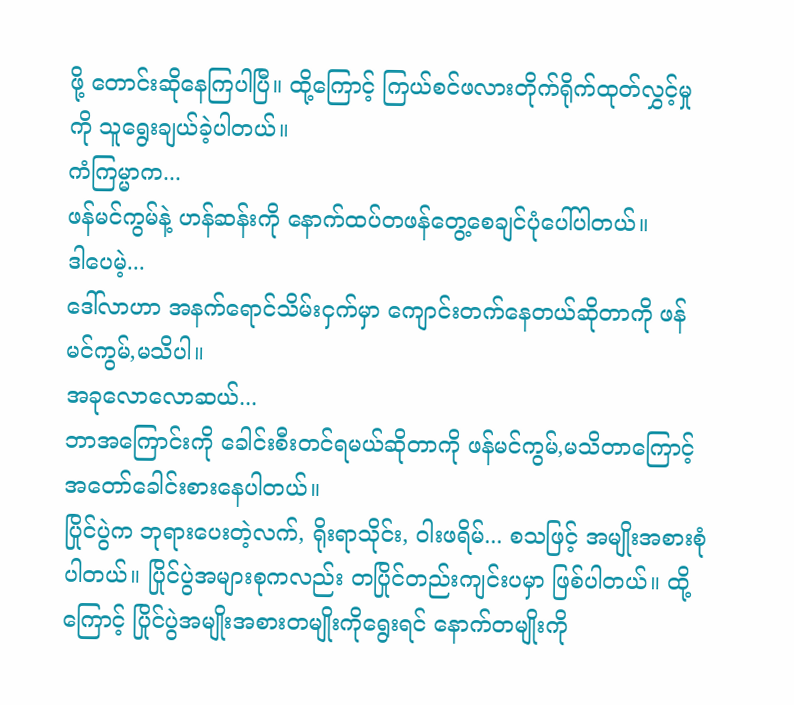ဖို့ တောင်းဆိုနေကြပါပြီ။ ထို့ကြောင့် ကြယ်စင်ဖလားတိုက်ရိုက်ထုတ်လွှင့်မှုကို သူရွေးချယ်ခဲ့ပါတယ်။
ကံကြမ္မာက...
ဖန်မင်ကွမ်နဲ့ ဟန်ဆန်းကို နောက်ထပ်တဖန်တွေ့စေချင်ပုံပေါ်ပါတယ်။
ဒါပေမဲ့...
ဒေါ်လာဟာ အနက်ရောင်သိမ်းငှက်မှာ ကျောင်းတက်နေတယ်ဆိုတာကို ဖန်မင်ကွမ်,မသိပါ။
အခုလောလောဆယ်...
ဘာအကြောင်းကို ခေါင်းစီးတင်ရမယ်ဆိုတာကို ဖန်မင်ကွမ်,မသိတာကြောင့် အတော်ခေါင်းစားနေပါတယ်။
ပြိုင်ပွဲက ဘုရားပေးတဲ့လက်, ရိုးရာသိုင်း, ဝါးဖရိမ်... စသဖြင့် အမျိုးအစားစုံပါတယ်။ ပြိုင်ပွဲအများစုကလည်း တပြိုင်တည်းကျင်းပမှာ ဖြစ်ပါတယ်။ ထို့ကြောင့် ပြိုင်ပွဲအမျိုးအစားတမျိုးကိုရွေးရင် နောက်တမျိုးကို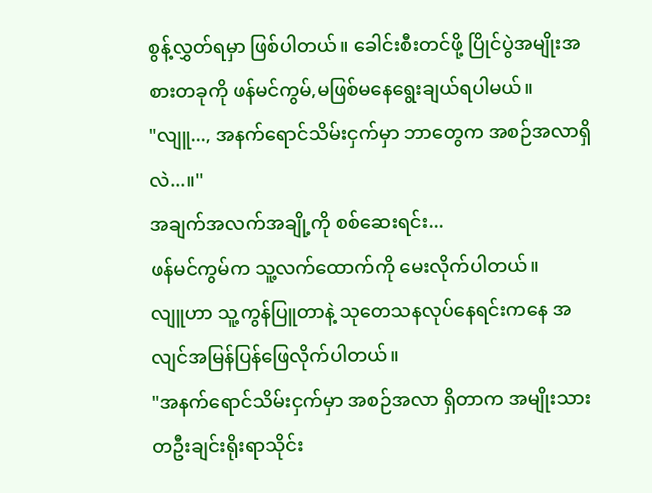စွန့်လွှတ်ရမှာ ဖြစ်ပါတယ်။ ခေါင်းစီးတင်ဖို့ ပြိုင်ပွဲအမျိုးအစားတခုကို ဖန်မင်ကွမ်,မဖြစ်မနေရွေးချယ်ရပါမယ်။
"လျူ..., အနက်ရောင်သိမ်းငှက်မှာ ဘာတွေက အစဉ်အလာရှိလဲ...။''
အချက်အလက်အချို့ကို စစ်ဆေးရင်း...
ဖန်မင်ကွမ်က သူ့လက်ထောက်ကို မေးလိုက်ပါတယ်။
လျူဟာ သူ့ကွန်ပြူတာနဲ့ သုတေသနလုပ်နေရင်းကနေ အလျင်အမြန်ပြန်ဖြေလိုက်ပါတယ်။
"အနက်ရောင်သိမ်းငှက်မှာ အစဉ်အလာ ရှိတာက အမျိုးသားတဦးချင်းရိုးရာသိုင်း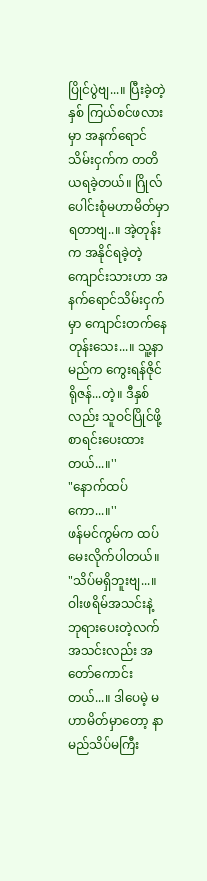ပြိုင်ပွဲဗျ...။ ပြီးခဲ့တဲ့နှစ် ကြယ်စင်ဖလားမှာ အနက်ရောင်သိမ်းငှက်က တတိယရခဲ့တယ်။ ဂြိုလ်ပေါင်းစုံမဟာမိတ်မှာ ရတာဗျ..။ အဲ့တုန်းက အနိုင်ရခဲ့တဲ့ ကျောင်းသားဟာ အနက်ရောင်သိမ်းငှက်မှာ ကျောင်းတက်နေတုန်းသေး...။ သူ့နာမည်က ကွေးရန်ဇိုင်ရိုဇန်...တဲ့။ ဒီနှစ်လည်း သူဝင်ပြိုင်ဖို့ စာရင်းပေးထားတယ်...။''
"နောက်ထပ်ကော...။''
ဖန်မင်ကွမ်က ထပ်မေးလိုက်ပါတယ်။
"သိပ်မရှိဘူးဗျ...။ ဝါးဖရိမ်အသင်းနဲ့ ဘုရားပေးတဲ့လက်အသင်းလည်း အတော်ကောင်းတယ်...။ ဒါပေမဲ့ မဟာမိတ်မှာတော့ နာမည်သိပ်မကြီး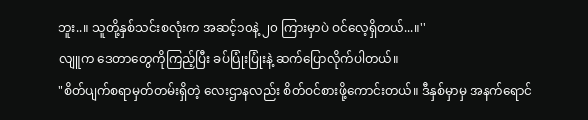ဘူး..။ သူတို့နှစ်သင်းစလုံးက အဆင့်၁၀နဲ့ ၂၀ ကြားမှာပဲ ဝင်လေ့ရှိတယ်...။''
လျူက ဒေတာတွေကိုကြည့်ပြီး ခပ်ပြုံးပြုံးနဲ့ ဆက်ပြောလိုက်ပါတယ်။
"စိတ်ပျက်စရာမှတ်တမ်းရှိတဲ့ လေးဌာနလည်း စိတ်ဝင်စားဖို့ကောင်းတယ်။ ဒီနှစ်မှာမှ အနက်ရောင်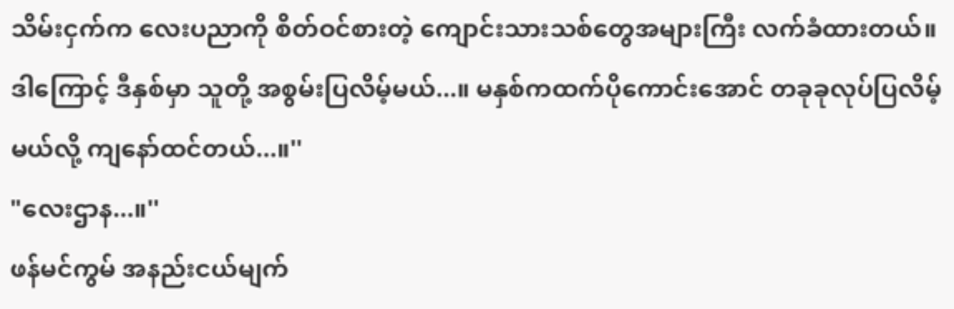သိမ်းငှက်က လေးပညာကို စိတ်ဝင်စားတဲ့ ကျောင်းသားသစ်တွေအများကြီး လက်ခံထားတယ်။ ဒါကြောင့် ဒီနှစ်မှာ သူတို့ အစွမ်းပြလိမ့်မယ်...။ မနှစ်ကထက်ပိုကောင်းအောင် တခုခုလုပ်ပြလိမ့်မယ်လို့ ကျနော်ထင်တယ်...။''
"လေးဌာန...။''
ဖန်မင်ကွမ် အနည်းငယ်မျက်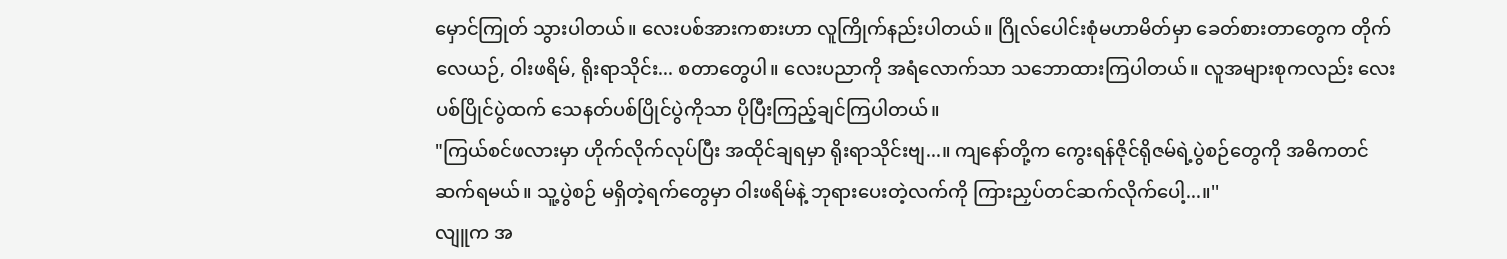မှောင်ကြုတ် သွားပါတယ်။ လေးပစ်အားကစားဟာ လူကြိုက်နည်းပါတယ်။ ဂြိုလ်ပေါင်းစုံမဟာမိတ်မှာ ခေတ်စားတာတွေက တိုက်လေယဉ်, ဝါးဖရိမ်, ရိုးရာသိုင်း... စတာတွေပါ။ လေးပညာကို အရံလောက်သာ သဘောထားကြပါတယ်။ လူအများစုကလည်း လေးပစ်ပြိုင်ပွဲထက် သေနတ်ပစ်ပြိုင်ပွဲကိုသာ ပိုပြီးကြည့်ချင်ကြပါတယ်။
"ကြယ်စင်ဖလားမှာ ဟိုက်လိုက်လုပ်ပြီး အထိုင်ချရမှာ ရိုးရာသိုင်းဗျ...။ ကျနော်တို့က ကွေးရန်ဇိုင်ရိုဇမ်ရဲ့ပွဲစဉ်တွေကို အဓိကတင်ဆက်ရမယ်။ သူ့ပွဲစဉ် မရှိတဲ့ရက်တွေမှာ ဝါးဖရိမ်နဲ့ ဘုရားပေးတဲ့လက်ကို ကြားညှပ်တင်ဆက်လိုက်ပေါ့...။''
လျူက အ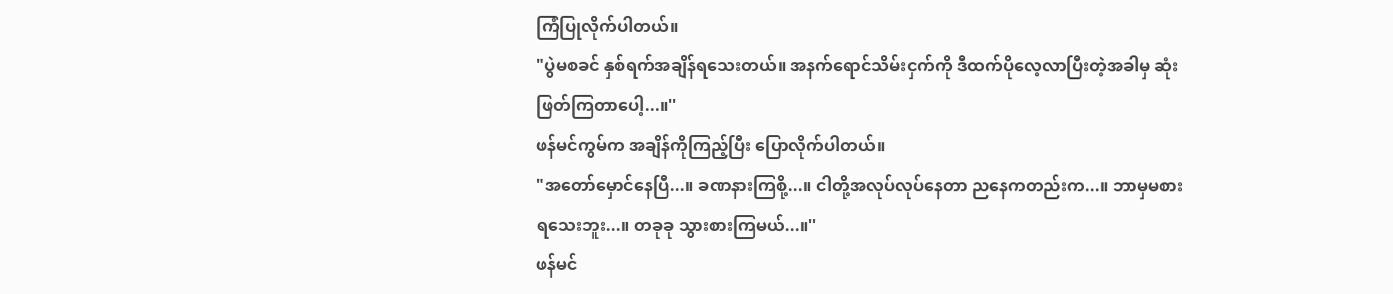ကြံပြုလိုက်ပါတယ်။
"ပွဲမစခင် နှစ်ရက်အချိန်ရသေးတယ်။ အနက်ရောင်သိမ်းငှက်ကို ဒီထက်ပိုလေ့လာပြီးတဲ့အခါမှ ဆုံးဖြတ်ကြတာပေါ့...။''
ဖန်မင်ကွမ်က အချိန်ကိုကြည့်ပြီး ပြောလိုက်ပါတယ်။
"အတော်မှောင်နေပြီ...။ ခဏနားကြစို့...။ ငါတို့အလုပ်လုပ်နေတာ ညနေကတည်းက...။ ဘာမှမစားရသေးဘူး...။ တခုခု သွားစားကြမယ်...။''
ဖန်မင်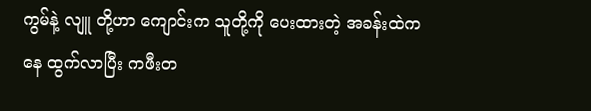ကွမ်နဲ့ လျူ တို့ဟာ ကျောင်းက သူတို့ကို ပေးထားတဲ့ အခန်းထဲကနေ ထွက်လာပြီး ကဖီးတ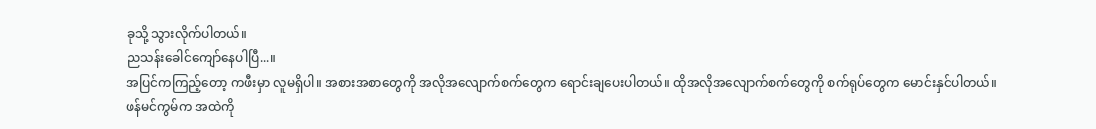ခုသို့ သွားလိုက်ပါတယ်။
ညသန်းခေါင်ကျော်နေပါပြီ...။
အပြင်ကကြည့်တော့ ကဖီးမှာ လူမရှိပါ။ အစားအစာတွေကို အလိုအလျောက်စက်တွေက ရောင်းချပေးပါတယ်။ ထိုအလိုအလျောက်စက်တွေကို စက်ရုပ်တွေက မောင်းနှင်ပါတယ်။
ဖန်မင်ကွမ်က အထဲကို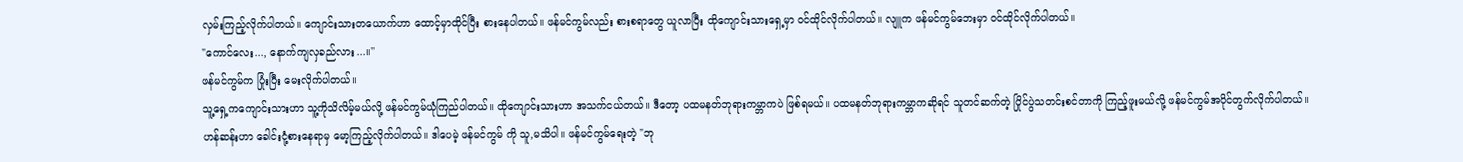လှမ်းကြည့်လိုက်ပါတယ်။ ကျောင်းသားတယောက်ဟာ ထောင့်မှာထိုင်ပြီး စားနေပါတယ်။ ဖန်မင်ကွမ်လည်း စားစရာတွေ ယူလာပြီး ထိုကျောင်းသားရှေ့မှာ ဝင်ထိုင်လိုက်ပါတယ်။ လျူက ဖန်မင်ကွမ်ဘေးမှာ ဝင်ထိုင်လိုက်ပါတယ်။
"ကောင်လေး..., နောက်ကျလှခည်လား...။''
ဖန်မင်ကွမ်က ပြုံးပြီး မေးလိုက်ပါတယ်။
သူ့ရှေ့ကကျောင်းသားဟာ သူ့ကိုသိလိမ့်မယ်လို့ ဖန်မင်ကွမ်ယုံကြည်ပါတယ်။ ထိုကျောင်းသားဟာ အသက်ငယ်တယ်။ ဒီတော့ ပထမနတ်ဘုရားကမ္ဘာကပဲ ဖြစ်ရမယ်။ ပထမနတ်ဘုရားကမ္ဘာကဆိုရင် သူတင်ဆက်တဲ့ ပြိုင်ပွဲသတင်းစင်တာကို ကြည့်ဖူးမယ်လို့ ဖန်မင်ကွမ်အပိုင်တွက်လိုက်ပါတယ်။
ဟန်ဆန်းဟာ ခေါင်းငုံ့စားနေရာမှ မော့ကြည့်လိုက်ပါတယ်။ ဒါပေမဲ့ ဖန်မင်ကွမ် ကို သူ,မသိပါ။ ဖန်မင်ကွမ်ရေးတဲ့ "ဘု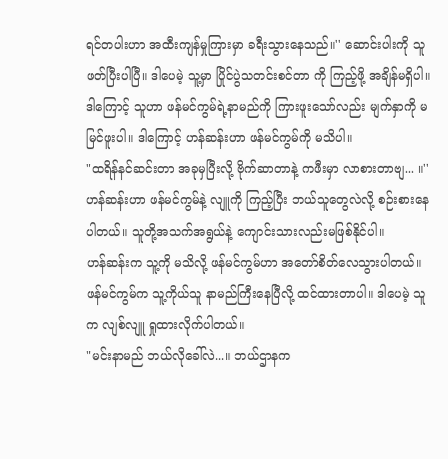ရင်တပါးဟာ အထီးကျန်မှုကြားမှာ ခရီးသွားနေသည်။'' ဆောင်းပါးကို သူဖတ်ပြီးပါပြီ။ ဒါပေမဲ့ သူ့မှာ ပြိုင်ပွဲသတင်းစင်တာ ကို ကြည့်ဖို့ အချိန်မရှိပါ။ ဒါကြောင့် သူဟာ ဖန်မင်ကွမ်ရဲ့နာမည်ကို ကြားဖူးသော်လည်း မျက်နှာကို မမြင်ဖူးပါ။ ဒါကြောင့် ဟန်ဆန်းဟာ ဖန်မင်ကွမ်ကို မသိပါ။
"ထရိန်နင်ဆင်းတာ အခုမှပြီးလို့ ဗိုက်ဆာတာနဲ့ ကဖီးမှာ လာစားတာဗျ... ။''
ဟန်ဆန်းဟာ ဖန်မင်ကွမ်နဲ့ လျူကို ကြည့်ပြီး ဘယ်သူတွေလဲလို့ စဉ်းစားနေပါတယ်။ သူတို့အသက်အရွယ်နဲ့ ကျောင်းသားလည်းမဖြစ်နိုင်ပါ။
ဟန်ဆန်းက သူ့ကို မသိလို့ ဖန်မင်ကွမ်ဟာ အတော်စိတ်လေသွားပါတယ်။ ဖန်မင်ကွမ်က သူ့ကိုယ်သူ နာမည်ကြီးနေပြီလို့ ထင်ထားတာပါ။ ဒါပေမဲ့ သူက လျစ်လျူ ရှုထားလိုက်ပါတယ်။
"မင်းနာမည် ဘယ်လိုခေါ်လဲ...။ ဘယ်ဌာနက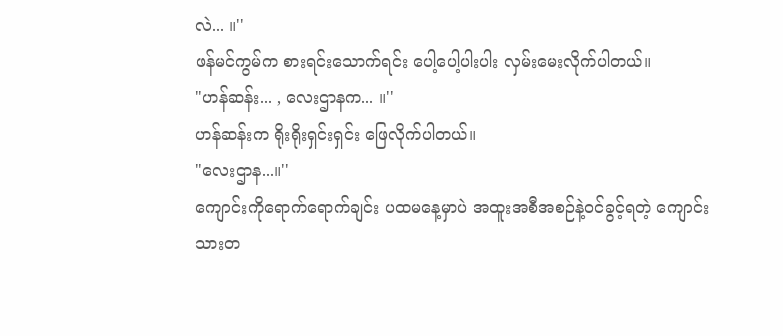လဲ... ။''
ဖန်မင်ကွမ်က စားရင်းသောက်ရင်း ပေါ့ပေါ့ပါးပါး လှမ်းမေးလိုက်ပါတယ်။
"ဟန်ဆန်း... , လေးဌာနက... ။''
ဟန်ဆန်းက ရိုးရိုးရှင်းရှင်း ဖြေလိုက်ပါတယ်။
"လေးဌာန...။''
ကျောင်းကိုရောက်ရောက်ချင်း ပထမနေ့မှာပဲ အထူးအစီအစဉ်နဲ့ဝင်ခွင့်ရတဲ့ ကျောင်းသားတ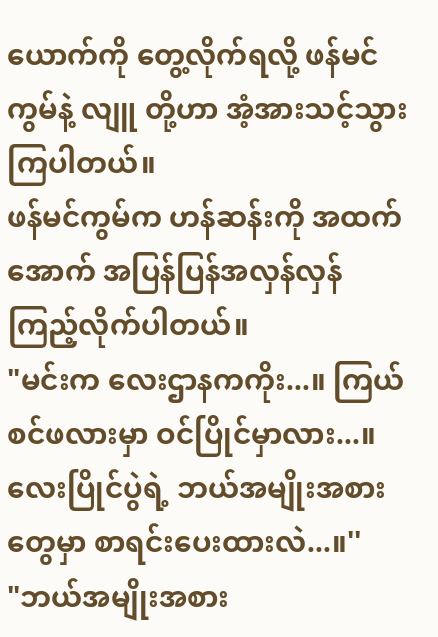ယောက်ကို တွေ့လိုက်ရလို့ ဖန်မင်ကွမ်နဲ့ လျူ တို့ဟာ အံ့အားသင့်သွားကြပါတယ်။
ဖန်မင်ကွမ်က ဟန်ဆန်းကို အထက်အောက် အပြန်ပြန်အလှန်လှန် ကြည့်လိုက်ပါတယ်။
"မင်းက လေးဌာနကကိုး...။ ကြယ်စင်ဖလားမှာ ဝင်ပြိုင်မှာလား...။ လေးပြိုင်ပွဲရဲ့ ဘယ်အမျိုးအစားတွေမှာ စာရင်းပေးထားလဲ...။''
"ဘယ်အမျိုးအစား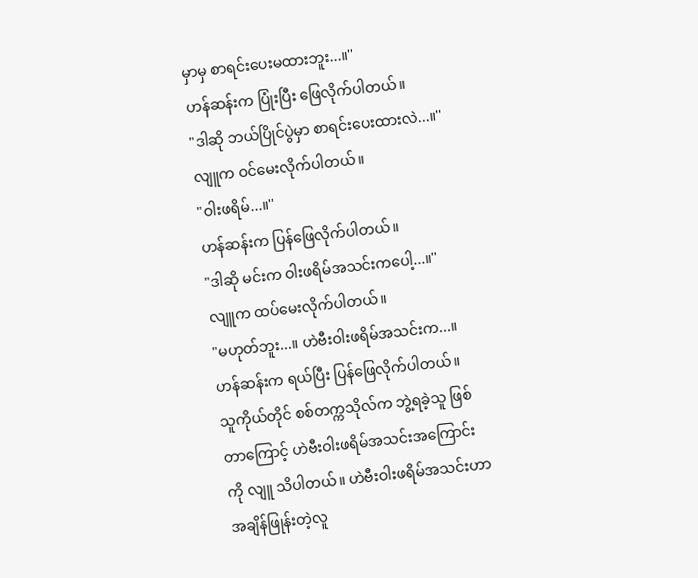မှာမှ စာရင်းပေးမထားဘူး...။''
ဟန်ဆန်းက ပြုံးပြီး ဖြေလိုက်ပါတယ်။
"ဒါဆို ဘယ်ပြိုင်ပွဲမှာ စာရင်းပေးထားလဲ...။''
လျူက ဝင်မေးလိုက်ပါတယ်။
"ဝါးဖရိမ်...။''
ဟန်ဆန်းက ပြန်ဖြေလိုက်ပါတယ်။
"ဒါဆို မင်းက ဝါးဖရိမ်အသင်းကပေါ့...။''
လျူက ထပ်မေးလိုက်ပါတယ်။
"မဟုတ်ဘူး...။ ဟဲဗီးဝါးဖရိမ်အသင်းက...။
ဟန်ဆန်းက ရယ်ပြီး ပြန်ဖြေလိုက်ပါတယ်။
သူကိုယ်တိုင် စစ်တက္ကသိုလ်က ဘွဲ့ရခဲ့သူ ဖြစ်တာကြောင့် ဟဲဗီးဝါးဖရိမ်အသင်းအကြောင်းကို လျူ သိပါတယ်။ ဟဲဗီးဝါးဖရိမ်အသင်းဟာ အချိန်ဖြုန်းတဲ့လူ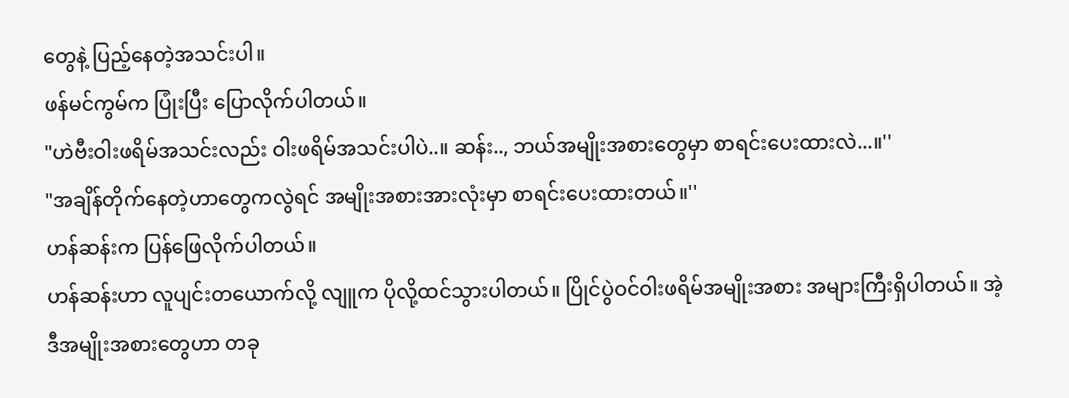တွေနဲ့ ပြည့်နေတဲ့အသင်းပါ။
ဖန်မင်ကွမ်က ပြုံးပြီး ပြောလိုက်ပါတယ်။
"ဟဲဗီးဝါးဖရိမ်အသင်းလည်း ဝါးဖရိမ်အသင်းပါပဲ..။ ဆန်း.., ဘယ်အမျိုးအစားတွေမှာ စာရင်းပေးထားလဲ...။''
"အချိန်တိုက်နေတဲ့ဟာတွေကလွဲရင် အမျိုးအစားအားလုံးမှာ စာရင်းပေးထားတယ်။''
ဟန်ဆန်းက ပြန်ဖြေလိုက်ပါတယ်။
ဟန်ဆန်းဟာ လူပျင်းတယောက်လို့ လျူက ပိုလို့ထင်သွားပါတယ်။ ပြိုင်ပွဲဝင်ဝါးဖရိမ်အမျိုးအစား အများကြီးရှိပါတယ်။ အဲ့ဒီအမျိုးအစားတွေဟာ တခု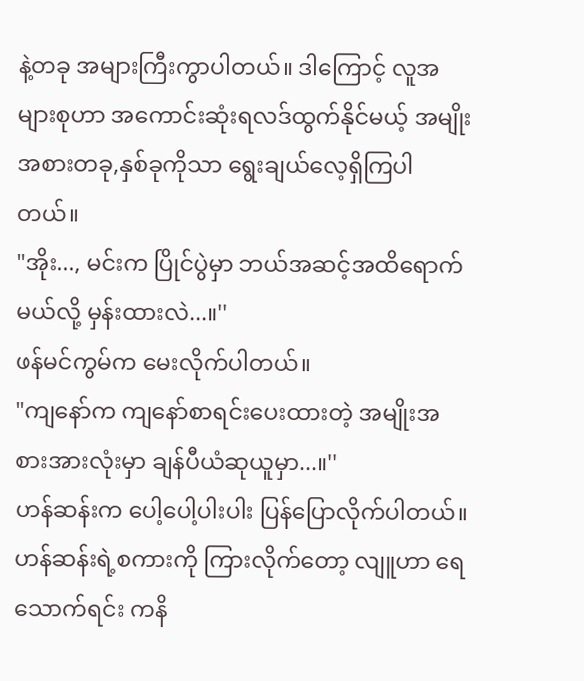နဲ့တခု အများကြီးကွာပါတယ်။ ဒါကြောင့် လူအများစုဟာ အကောင်းဆုံးရလဒ်ထွက်နိုင်မယ့် အမျိုးအစားတခု,နှစ်ခုကိုသာ ရွေးချယ်လေ့ရှိကြပါတယ်။
"အိုး..., မင်းက ပြိုင်ပွဲမှာ ဘယ်အဆင့်အထိရောက်မယ်လို့ မှန်းထားလဲ...။''
ဖန်မင်ကွမ်က မေးလိုက်ပါတယ်။
"ကျနော်က ကျနော်စာရင်းပေးထားတဲ့ အမျိုးအစားအားလုံးမှာ ချန်ပီယံဆုယူမှာ...။''
ဟန်ဆန်းက ပေါ့ပေါ့ပါးပါး ပြန်ပြောလိုက်ပါတယ်။
ဟန်ဆန်းရဲ့စကားကို ကြားလိုက်တော့ လျူဟာ ရေသောက်ရင်း ကနိ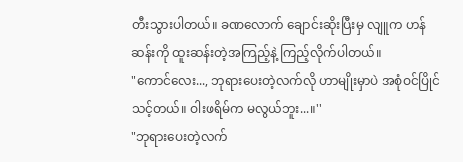တီးသွားပါတယ်။ ခဏလောက် ချောင်းဆိုးပြီးမှ လျူက ဟန်ဆန်းကို ထူးဆန်းတဲ့အကြည့်နဲ့ ကြည့်လိုက်ပါတယ်။
"ကောင်လေး..., ဘုရားပေးတဲ့လက်လို ဟာမျိုးမှာပဲ အစုံဝင်ပြိုင်သင့်တယ်။ ဝါးဖရိမ်က မလွယ်ဘူး...။''
"ဘုရားပေးတဲ့လက်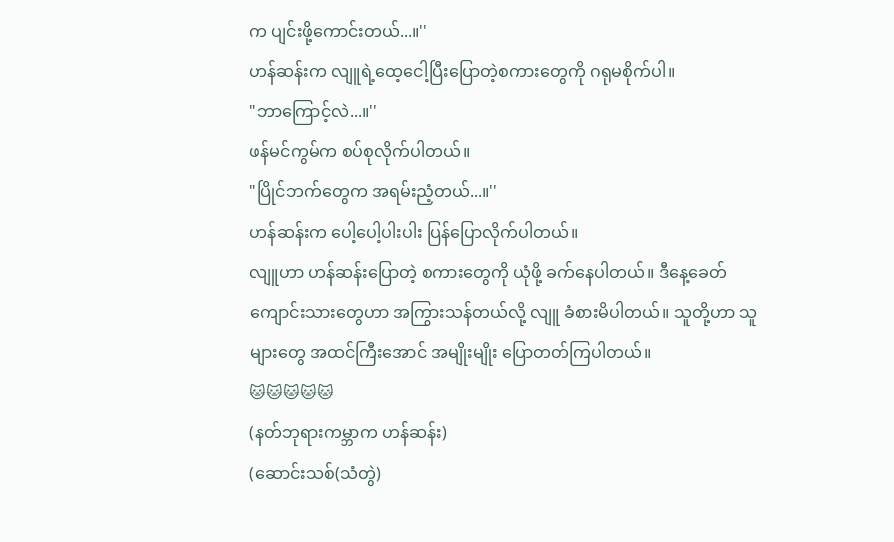က ပျင်းဖို့ကောင်းတယ်...။''
ဟန်ဆန်းက လျူရဲ့ထေ့ငေါ့ပြီးပြောတဲ့စကားတွေကို ဂရုမစိုက်ပါ။
"ဘာကြောင့်လဲ...။''
ဖန်မင်ကွမ်က စပ်စုလိုက်ပါတယ်။
"ပြိုင်ဘက်တွေက အရမ်းညံ့တယ်...။''
ဟန်ဆန်းက ပေါ့ပေါ့ပါးပါး ပြန်ပြောလိုက်ပါတယ်။
လျူဟာ ဟန်ဆန်းပြောတဲ့ စကားတွေကို ယုံဖို့ ခက်နေပါတယ်။ ဒီနေ့ခေတ်ကျောင်းသားတွေဟာ အကြွားသန်တယ်လို့ လျူ ခံစားမိပါတယ်။ သူတို့ဟာ သူများတွေ အထင်ကြီးအောင် အမျိုးမျိုး ပြောတတ်ကြပါတယ်။
🐱🐱🐱🐱🐱
(နတ်ဘုရားကမ္ဘာက ဟန်ဆန်း)
(ဆောင်းသစ်(သံတွဲ)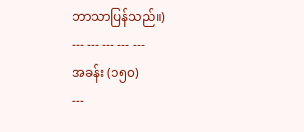ဘာသာပြန်သည်။)
--- --- --- --- ---
အခန်း (၁၅၀)
---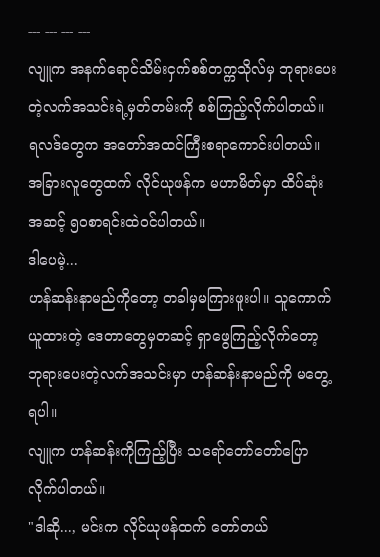--- --- --- ---
လျူက အနက်ရောင်သိမ်းငှက်စစ်တက္ကသိုလ်မှ ဘုရားပေးတဲ့လက်အသင်းရဲ့မှတ်တမ်းကို စစ်ကြည့်လိုက်ပါတယ်။ ရလဒ်တွေက အတော်အထင်ကြီးစရာကောင်းပါတယ်။ အခြားလူတွေထက် လိုင်ယုဖန်က မဟာမိတ်မှာ ထိပ်ဆုံးအဆင့် ၅၀စာရင်းထဲဝင်ပါတယ်။
ဒါပေမဲ့...
ဟန်ဆန်းနာမည်ကိုတော့ တခါမှမကြားဖူးပါ။ သူကောက်ယူထားတဲ့ ဒေတာတွေမှတဆင့် ရှာဖွေကြည့်လိုက်တော့ ဘုရားပေးတဲ့လက်အသင်းမှာ ဟန်ဆန်းနာမည်ကို မတွေ့ရပါ။
လျူက ဟန်ဆန်းကိုကြည့်ပြီး သရော်တော်တော်ပြောလိုက်ပါတယ်။
"ဒါဆို..., မင်းက လိုင်ယုဖန်ထက် တော်တယ်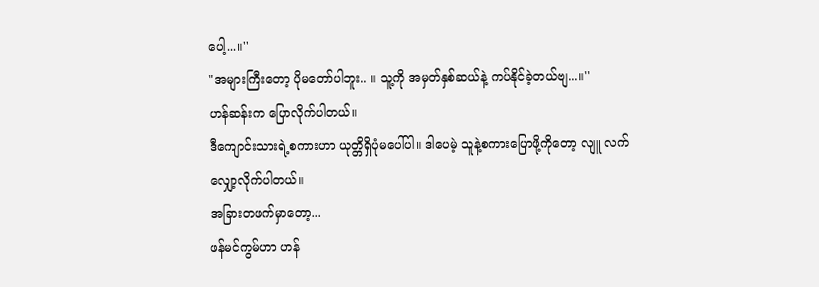ပေါ့...။''
"အများကြီးတော့ ပိုမတော်ပါဘူး.. ။ သူ့ကို အမှတ်နှစ်ဆယ်နဲ့ ကပ်နိုင်ခဲ့တယ်ဗျ...။''
ဟန်ဆန်းက ပြောလိုက်ပါတယ်။
ဒီကျောင်းသားရဲ့စကားဟာ ယုတ္တိရှိပုံမပေါ်ပါ။ ဒါပေမဲ့ သူနဲ့စကားပြောဖို့ကိုတော့ လျူ လက်လျှော့လိုက်ပါတယ်။
အခြားတဖက်မှာတော့...
ဖန်မင်ကွမ်ဟာ ဟန်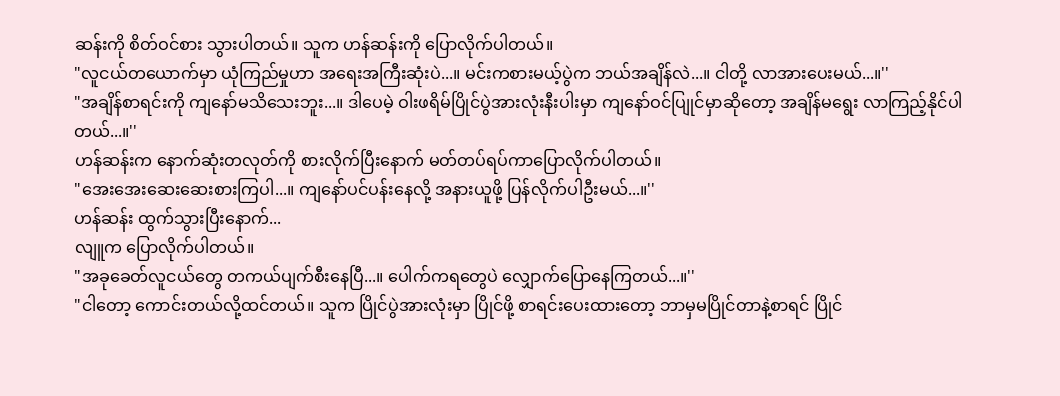ဆန်းကို စိတ်ဝင်စား သွားပါတယ်။ သူက ဟန်ဆန်းကို ပြောလိုက်ပါတယ်။
"လူငယ်တယောက်မှာ ယုံကြည်မှုဟာ အရေးအကြီးဆုံးပဲ...။ မင်းကစားမယ့်ပွဲက ဘယ်အချိန်လဲ...။ ငါတို့ လာအားပေးမယ်...။''
"အချိန်စာရင်းကို ကျနော်မသိသေးဘူး...။ ဒါပေမဲ့ ဝါးဖရိမ်ပြိုင်ပွဲအားလုံးနီးပါးမှာ ကျနော်ဝင်ပျြုင်မှာဆိုတော့ အချိန်မရွေး လာကြည့်နိုင်ပါတယ်...။''
ဟန်ဆန်းက နောက်ဆုံးတလုတ်ကို စားလိုက်ပြီးနောက် မတ်တပ်ရပ်ကာပြောလိုက်ပါတယ်။
"အေးအေးဆေးဆေးစားကြပါ...။ ကျနော်ပင်ပန်းနေလို့ အနားယူဖို့ ပြန်လိုက်ပါဦးမယ်...။''
ဟန်ဆန်း ထွက်သွားပြီးနောက်...
လျူက ပြောလိုက်ပါတယ်။
"အခုခေတ်လူငယ်တွေ တကယ်ပျက်စီးနေပြီ...။ ပေါက်ကရတွေပဲ လျှောက်ပြောနေကြတယ်...။''
"ငါတော့ ကောင်းတယ်လို့ထင်တယ်။ သူက ပြိုင်ပွဲအားလုံးမှာ ပြိုင်ဖို့ စာရင်းပေးထားတော့ ဘာမှမပြိုင်တာနဲ့စာရင် ပြိုင်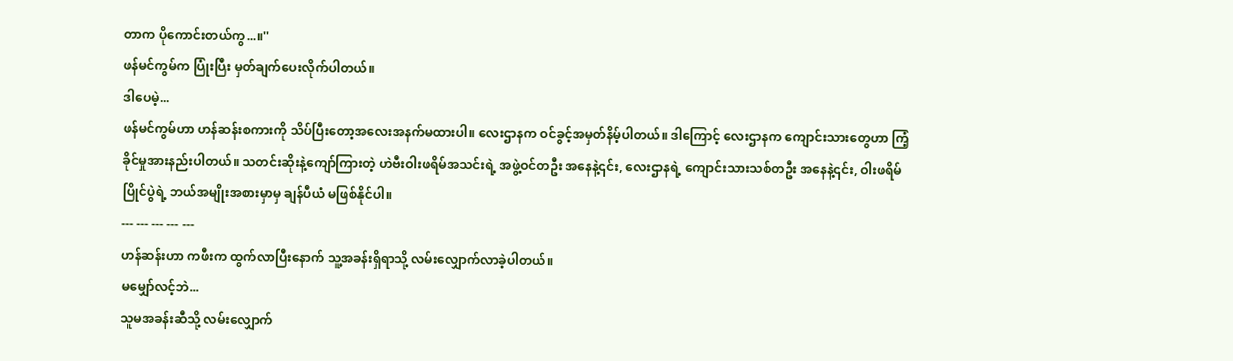တာက ပိုကောင်းတယ်ကွ...။''
ဖန်မင်ကွမ်က ပြုံးပြီး မှတ်ချက်ပေးလိုက်ပါတယ်။
ဒါပေမဲ့...
ဖန်မင်ကွမ်ဟာ ဟန်ဆန်းစကားကို သိပ်ပြီးတော့အလေးအနက်မထားပါ။ လေးဌာနက ဝင်ခွင့်အမှတ်နိမ့်ပါတယ်။ ဒါကြောင့် လေးဌာနက ကျောင်းသားတွေဟာ ကြံ့ခိုင်မှုအားနည်းပါတယ်။ သတင်းဆိုးနဲ့ကျော်ကြားတဲ့ ဟဲဗီးဝါးဖရိမ်အသင်းရဲ့ အဖွဲ့ဝင်တဦး အနေနဲ့၎င်း, လေးဌာနရဲ့ ကျောင်းသားသစ်တဦး အနေနဲ့၎င်း, ဝါးဖရိမ်ပြိုင်ပွဲရဲ့ ဘယ်အမျိုးအစားမှာမှ ချန်ပီယံ မဖြစ်နိုင်ပါ။
--- --- --- --- ---
ဟန်ဆန်းဟာ ကဖီးက ထွက်လာပြီးနောက် သူ့အခန်းရှိရာသို့ လမ်းလျှောက်လာခဲ့ပါတယ်။
မမျှော်လင့်ဘဲ...
သူမအခန်းဆီသို့ လမ်းလျှောက်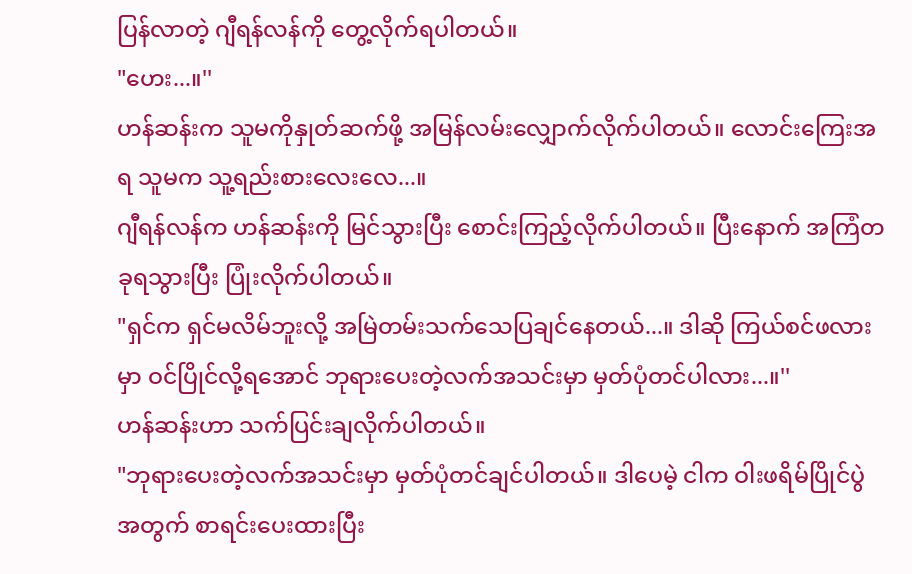ပြန်လာတဲ့ ဂျီရန်လန်ကို တွေ့လိုက်ရပါတယ်။
"ဟေး...။''
ဟန်ဆန်းက သူမကိုနှုတ်ဆက်ဖို့ အမြန်လမ်းလျှောက်လိုက်ပါတယ်။ လောင်းကြေးအရ သူမက သူ့ရည်းစားလေးလေ...။
ဂျီရန်လန်က ဟန်ဆန်းကို မြင်သွားပြီး စောင်းကြည့်လိုက်ပါတယ်။ ပြီးနောက် အကြံတခုရသွားပြီး ပြုံးလိုက်ပါတယ်။
"ရှင်က ရှင်မလိမ်ဘူးလို့ အမြဲတမ်းသက်သေပြချင်နေတယ်...။ ဒါဆို ကြယ်စင်ဖလားမှာ ဝင်ပြိုင်လို့ရအောင် ဘုရားပေးတဲ့လက်အသင်းမှာ မှတ်ပုံတင်ပါလား...။''
ဟန်ဆန်းဟာ သက်ပြင်းချလိုက်ပါတယ်။
"ဘုရားပေးတဲ့လက်အသင်းမှာ မှတ်ပုံတင်ချင်ပါတယ်။ ဒါပေမဲ့ ငါက ဝါးဖရိမ်ပြိုင်ပွဲအတွက် စာရင်းပေးထားပြီး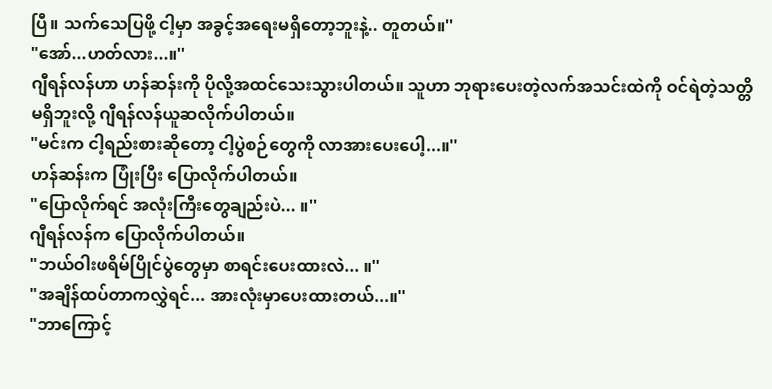ပြီ။ သက်သေပြဖို့ ငါ့မှာ အခွင့်အရေးမရှိတော့ဘူးနဲ့.. တူတယ်။''
"အော်...ဟတ်လား...။''
ဂျီရန်လန်ဟာ ဟန်ဆန်းကို ပိုလို့အထင်သေးသွားပါတယ်။ သူဟာ ဘုရားပေးတဲ့လက်အသင်းထဲကို ဝင်ရဲတဲ့သတ္တိမရှိဘူးလို့ ဂျီရန်လန်ယူဆလိုက်ပါတယ်။
"မင်းက ငါ့ရည်းစားဆိုတော့ ငါ့ပွဲစဉ်တွေကို လာအားပေးပေါ့...။''
ဟန်ဆန်းက ပြုံးပြီး ပြောလိုက်ပါတယ်။
"ပြောလိုက်ရင် အလုံးကြီးတွေချည်းပဲ... ။''
ဂျီရန်လန်က ပြောလိုက်ပါတယ်။
"ဘယ်ဝါးဖရိမ်ပြိုင်ပွဲတွေမှာ စာရင်းပေးထားလဲ... ။''
"အချိန်ထပ်တာကလွှဲရင်... အားလုံးမှာပေးထားတယ်...။''
"ဘာကြောင့်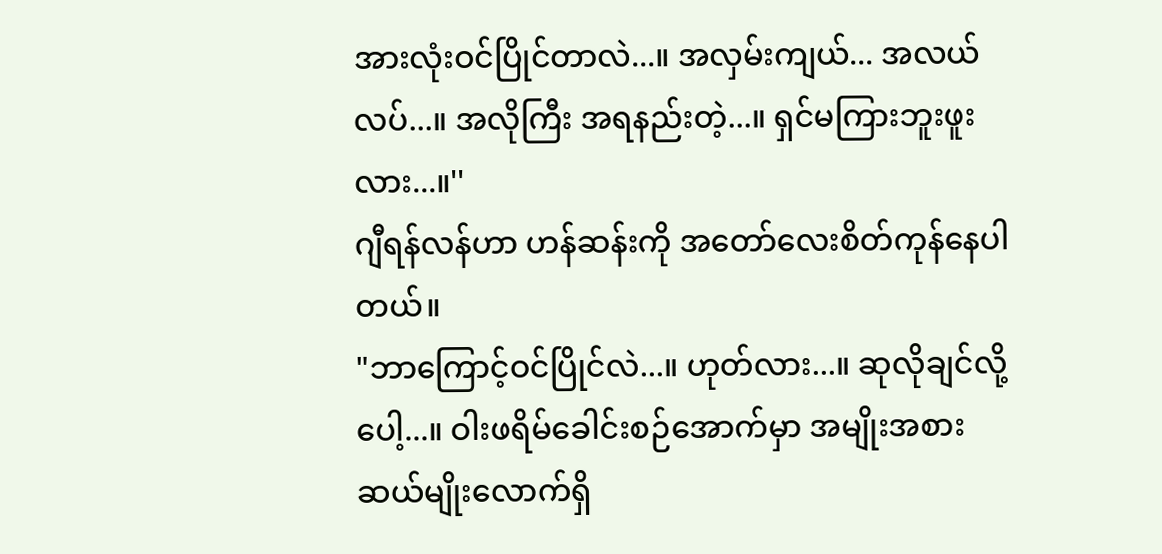အားလုံးဝင်ပြိုင်တာလဲ...။ အလှမ်းကျယ်... အလယ်လပ်...။ အလိုကြီး အရနည်းတဲ့...။ ရှင်မကြားဘူးဖူးလား...။''
ဂျီရန်လန်ဟာ ဟန်ဆန်းကို အတော်လေးစိတ်ကုန်နေပါတယ်။
"ဘာကြောင့်ဝင်ပြိုင်လဲ...။ ဟုတ်လား...။ ဆုလိုချင်လို့ပေါ့...။ ဝါးဖရိမ်ခေါင်းစဉ်အောက်မှာ အမျိုးအစားဆယ်မျိုးလောက်ရှိ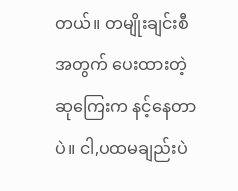တယ်။ တမျိုးချင်းစီအတွက် ပေးထားတဲ့ ဆုကြေးက နင့်နေတာပဲ။ ငါ,ပထမချည်းပဲ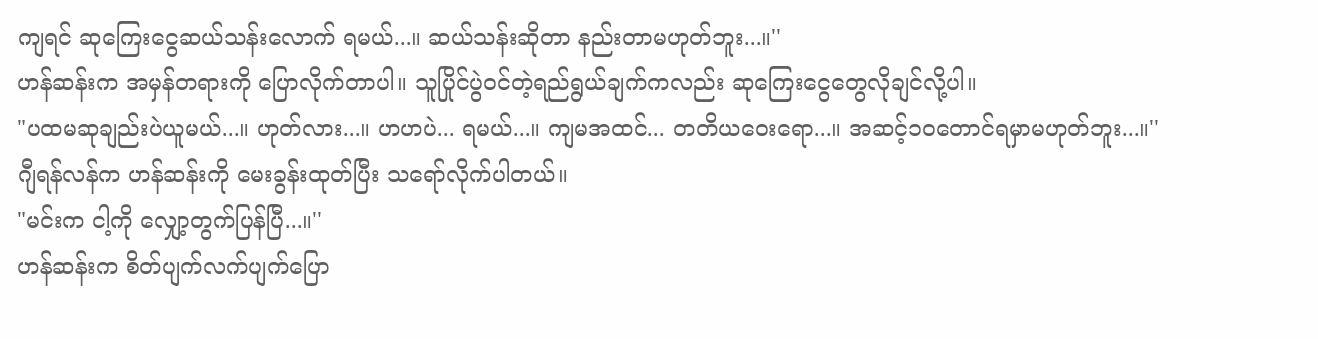ကျရင် ဆုကြေးငွေဆယ်သန်းလောက် ရမယ်...။ ဆယ်သန်းဆိုတာ နည်းတာမဟုတ်ဘူး...။''
ဟန်ဆန်းက အမှန်တရားကို ပြောလိုက်တာပါ။ သူပြိုင်ပွဲဝင်တဲ့ရည်ရွယ်ချက်ကလည်း ဆုကြေးငွေတွေလိုချင်လို့ပါ။
"ပထမဆုချည်းပဲယူမယ်...။ ဟုတ်လား...။ ဟဟပဲ... ရမယ်...။ ကျမအထင်... တတိယဝေးရော...။ အဆင့်၁၀တောင်ရမှာမဟုတ်ဘူး...။''
ဂျီရန်လန်က ဟန်ဆန်းကို မေးခွန်းထုတ်ပြီး သရော်လိုက်ပါတယ်။
"မင်းက ငါ့ကို လျှော့တွက်ပြန်ပြီ...။''
ဟန်ဆန်းက စိတ်ပျက်လက်ပျက်ပြော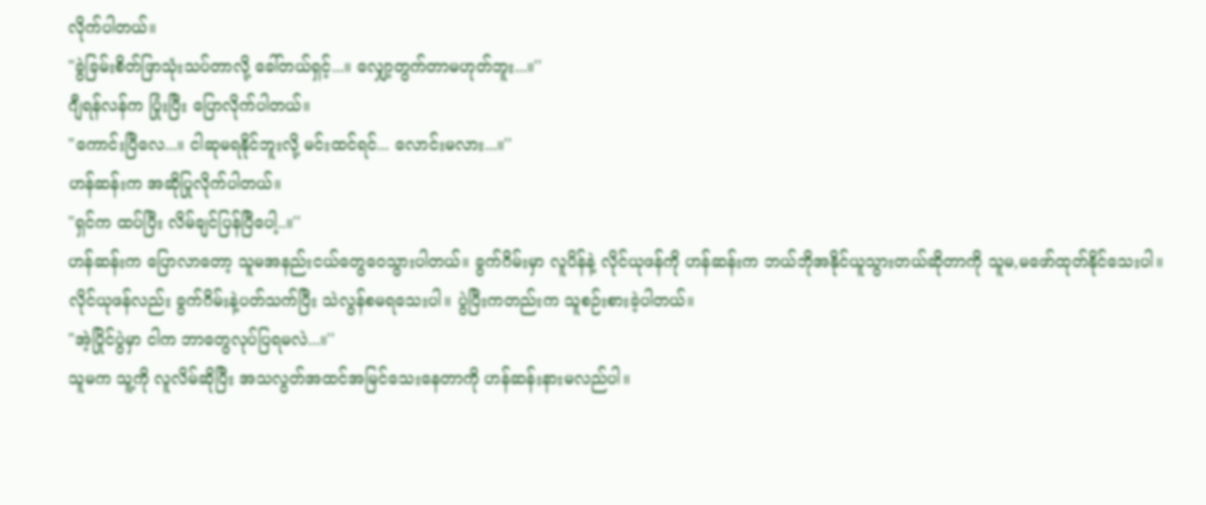လိုက်ပါတယ်။
"ခွဲခြမ်းစိတ်ဖြာသုံးသပ်တာလို့ ခေါ်တယ်ရှင့်...။ လျှော့တွက်တာမဟုတ်ဘူး...။''
ဂျီရန်လန်က ပြုံးပြီး ပြောလိုက်ပါတယ်။
"ကောင်းပြီလေ...။ ငါဆုမရနိုင်ဘူးလို့ မင်းထင်ရင်... လောင်းမလား...။''
ဟန်ဆန်းက အဆိုပြုလိုက်ပါတယ်။
"ရှင်က ထပ်ပြီး လိမ်ချင်ပြန်ပြီပေါ့..။''
ဟန်ဆန်းက ပြောလာတော့ သူမအနည်းငယ်တွေဝေသွားပါတယ်။ ခွက်ဂိမ်းမှာ လူပိန်နဲ့ လိုင်ယုဖန်ကို ဟန်ဆန်းက ဘယ်ဘိုအနိုင်ယူသွားတယ်ဆိုတာကို သူမ,မဖော်ထုတ်နိုင်သေးပါ။
လိုင်ယုဖန်လည်း ခွက်ဂိမ်းနဲ့ပတ်သက်ပြီး သဲလွန်စမရသေးပါ။ ပွဲပြီးကတည်းက သူစဉ်းစားခဲ့ပါတယ်။
"အဲ့ပြိုင်ပွဲမှာ ငါက ဘာတွေလုပ်ပြရမလဲ...။''
သူမက သူ့ကို လူလိမ်ဆိုပြီး အသလွတ်အထင်အမြင်သေးနေတာကို ဟန်ဆန်းနားမလည်ပါ။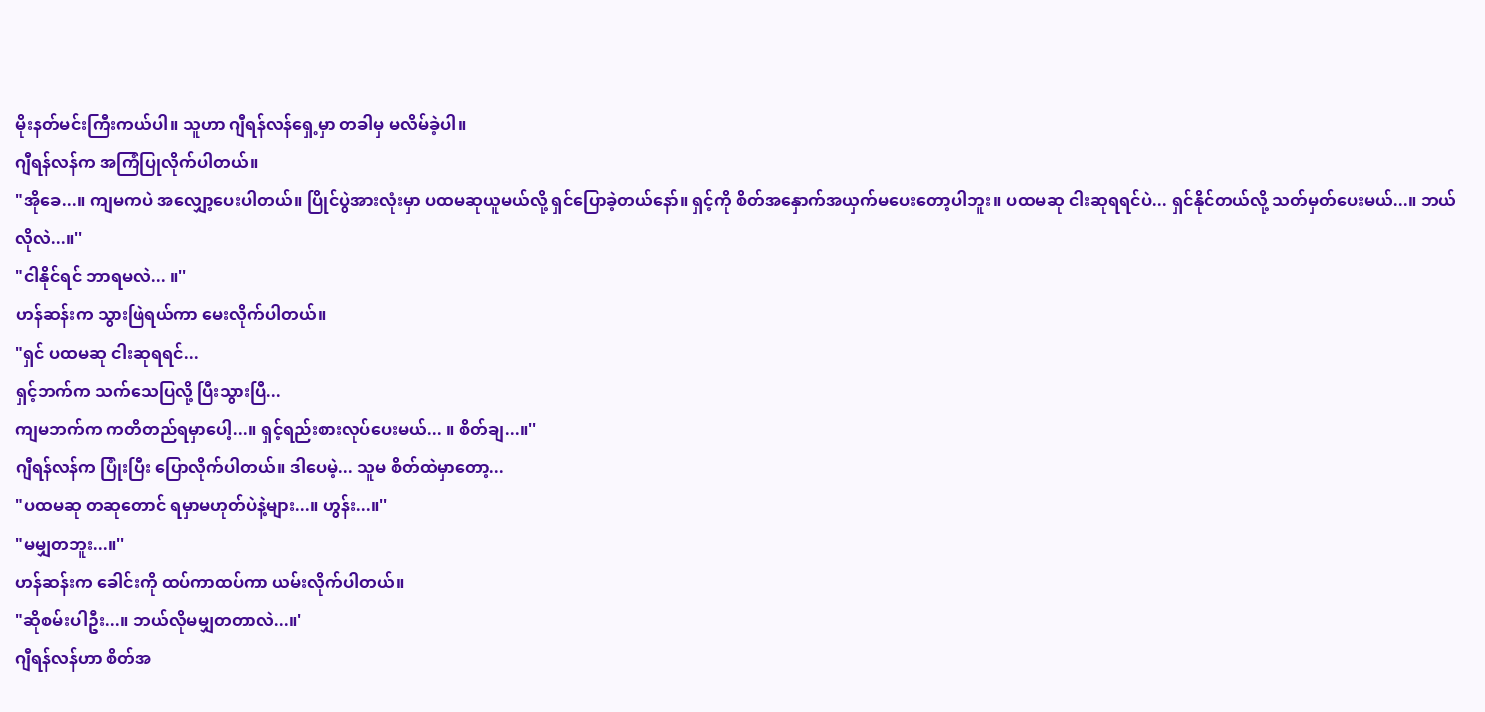မိုးနတ်မင်းကြီးကယ်ပါ။ သူဟာ ဂျီရန်လန်ရှေ့မှာ တခါမှ မလိမ်ခဲ့ပါ။
ဂျီရန်လန်က အကြံပြုလိုက်ပါတယ်။
"အိုခေ...။ ကျမကပဲ အလျှော့ပေးပါတယ်။ ပြိုင်ပွဲအားလုံးမှာ ပထမဆုယူမယ်လို့ ရှင်ပြောခဲ့တယ်နော်။ ရှင့်ကို စိတ်အနှောက်အယှက်မပေးတော့ပါဘူး။ ပထမဆု ငါးဆုရရင်ပဲ... ရှင်နိုင်တယ်လို့ သတ်မှတ်ပေးမယ်...။ ဘယ်လိုလဲ...။''
"ငါနိုင်ရင် ဘာရမလဲ... ။''
ဟန်ဆန်းက သွားဖြဲရယ်ကာ မေးလိုက်ပါတယ်။
"ရှင် ပထမဆု ငါးဆုရရင်...
ရှင့်ဘက်က သက်သေပြလို့ ပြီးသွားပြီ...
ကျမဘက်က ကတိတည်ရမှာပေါ့...။ ရှင့်ရည်းစားလုပ်ပေးမယ်... ။ စိတ်ချ...။''
ဂျီရန်လန်က ပြုံးပြီး ပြောလိုက်ပါတယ်။ ဒါပေမဲ့... သူမ စိတ်ထဲမှာတော့...
"ပထမဆု တဆုတောင် ရမှာမဟုတ်ပဲနဲ့များ...။ ဟွန်း...။''
"မမျှတဘူး...။''
ဟန်ဆန်းက ခေါင်းကို ထပ်ကာထပ်ကာ ယမ်းလိုက်ပါတယ်။
"ဆိုစမ်းပါဦး...။ ဘယ်လိုမမျှတတာလဲ...။'
ဂျီရန်လန်ဟာ စိတ်အ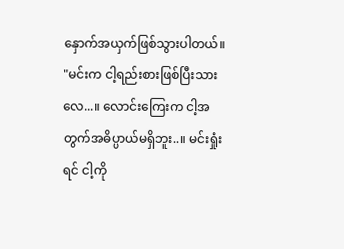နှောက်အယှက်ဖြစ်သွားပါတယ်။
"မင်းက ငါ့ရည်းစားဖြစ်ပြီးသားလေ...။ လောင်းကြေးက ငါ့အတွက်အဓိပ္ပာယ်မရှိဘူး..။ မင်းရှုံးရင် ငါ့ကို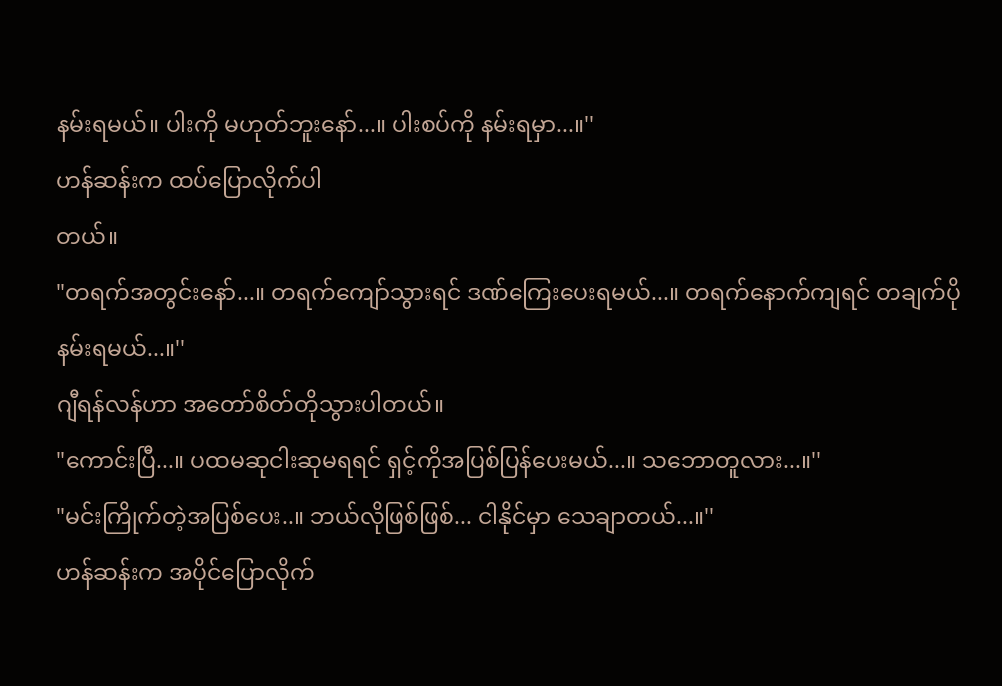နမ်းရမယ်။ ပါးကို မဟုတ်ဘူးနော်...။ ပါးစပ်ကို နမ်းရမှာ...။''
ဟန်ဆန်းက ထပ်ပြောလိုက်ပါ
တယ်။
"တရက်အတွင်းနော်...။ တရက်ကျော်သွားရင် ဒဏ်ကြေးပေးရမယ်...။ တရက်နောက်ကျရင် တချက်ပိုနမ်းရမယ်...။''
ဂျီရန်လန်ဟာ အတော်စိတ်တိုသွားပါတယ်။
"ကောင်းပြီ...။ ပထမဆုငါးဆုမရရင် ရှင့်ကိုအပြစ်ပြန်ပေးမယ်...။ သဘောတူလား...။''
"မင်းကြိုက်တဲ့အပြစ်ပေး..။ ဘယ်လိုဖြစ်ဖြစ်... ငါနိုင်မှာ သေချာတယ်...။''
ဟန်ဆန်းက အပိုင်ပြောလိုက်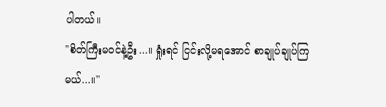ပါတယ်။
"စိတ်ကြီးမဝင်နဲ့ဦး...။ ရှုံးရင် ငြင်းလို့မရအောင် စာချုပ်ချုပ်ကြမယ်...။''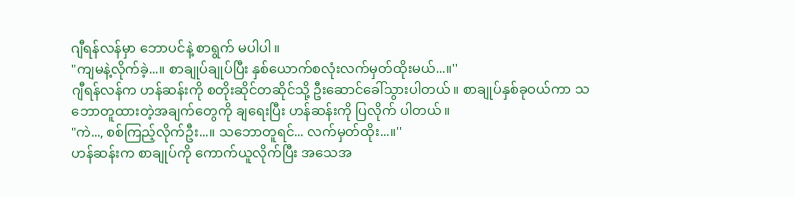ဂျီရန်လန်မှာ ဘောပင်နဲ့ စာရွက် မပါပါ။
"ကျမနဲ့လိုက်ခဲ့...။ စာချုပ်ချုပ်ပြီး နှစ်ယောက်စလုံးလက်မှတ်ထိုးမယ်...။''
ဂျီရန်လန်က ဟန်ဆန်းကို စတိုးဆိုင်တဆိုင်သို့ ဦးဆောင်ခေါ်သွားပါတယ်။ စာချုပ်နှစ်ခုဝယ်ကာ သဘောတူထားတဲ့အချက်တွေကို ချရေးပြီး ဟန်ဆန်းကို ပြလိုက် ပါတယ်။
"ကဲ..., စစ်ကြည့်လိုက်ဦး...။ သဘောတူရင်... လက်မှတ်ထိုး...။''
ဟန်ဆန်းက စာချုပ်ကို ကောက်ယူလိုက်ပြီး အသေအ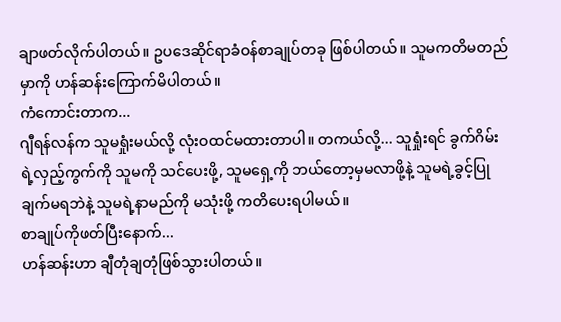ချာဖတ်လိုက်ပါတယ်။ ဥပဒေဆိုင်ရာခံဝန်စာချုပ်တခု ဖြစ်ပါတယ်။ သူမကတိမတည်မှာကို ဟန်ဆန်းကြောက်မိပါတယ်။
ကံကောင်းတာက...
ဂျီရန်လန်က သူမရှုံးမယ်လို့ လုံးဝထင်မထားတာပါ။ တကယ်လို့... သူရှုံးရင် ခွက်ဂိမ်းရဲ့လှည့်ကွက်ကို သူမကို သင်ပေးဖို့, သူမရှေ့ကို ဘယ်တော့မှမလာဖို့နဲ့ သူမရဲ့ခွင့်ပြုချက်မရဘဲနဲ့ သူမရဲ့နာမည်ကို မသုံးဖို့ ကတိပေးရပါမယ်။
စာချုပ်ကိုဖတ်ပြီးနောက်...
ဟန်ဆန်းဟာ ချီတုံချတုံဖြစ်သွားပါတယ်။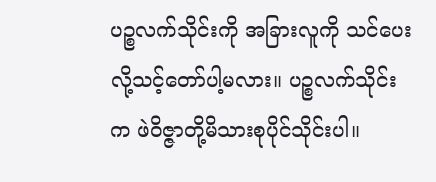ပဉ္စလက်သိုင်းကို အခြားလူကို သင်ပေးလို့သင့်တော်ပါ့မလား။ ပဉ္စလက်သိုင်းက ဖဲဝိဇ္ဇာတို့မိသားစုပိုင်သိုင်းပါ။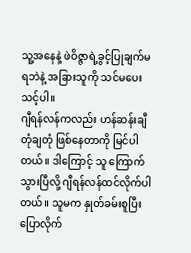သူ့အနေနဲ့ ဖဲဝိဇ္ဇာရဲ့ခွင့်ပြုချက်မရဘဲနဲ့ အခြားသူကို သင်မပေးသင့်ပါ။
ဂျီရန်လန်ကလည်း ဟန်ဆန်းချီတုံချတုံ ဖြစ်နေတာကို မြင်ပါတယ်။ ဒါကြောင့် သူ ကြောက်သွားပြီလို့ ဂျီရန်လန်ထင်လိုက်ပါတယ်။ သူမက နှုတ်ခမ်းစူပြီး ပြောလိုက်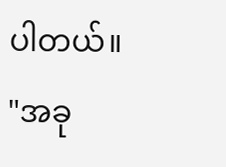ပါတယ်။
"အခု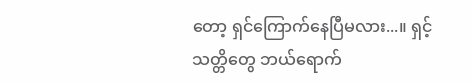တော့ ရှင်ကြောက်နေပြီမလား...။ ရှင့်သတ္တိတွေ ဘယ်ရောက်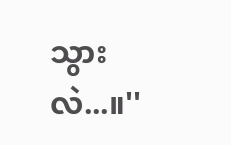သွားလဲ...။''